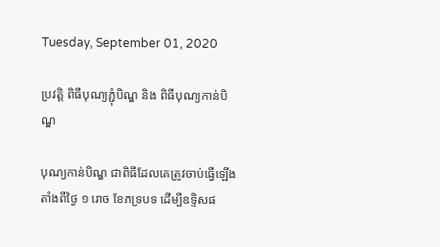Tuesday, September 01, 2020

ប្រវត្តិ ពិធីបុណ្យភ្ជុំបិណ្ឌ និង ពិធីបុណ្យកាន់បិណ្ឌ

បុណ្យកាន់បិណ្ឌ ជាពិធីដែលគេត្រូវចាប់ធ្វើឡើងតាំងពីថ្ងៃ ១ រោច ខែភទ្របទ ដើម្បីឧទ្ទិសផ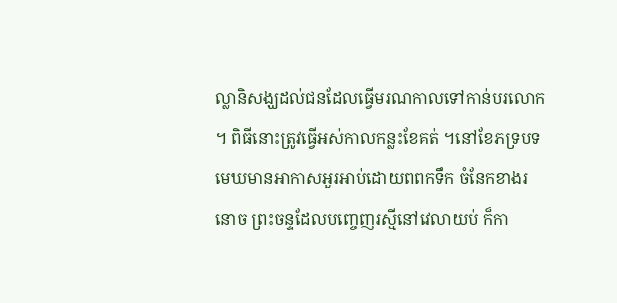ល្លានិសង្ឃដល់ជនដែលធ្វើមរណកាលទៅកាន់បរលោក ។ ពិធីនោះត្រូវធ្វើអស់កាលកន្លះខែគត់ ។នៅខែភទ្របទ មេឃមានអាកាសអួរអាប់ដោយពពកទឹក ចំនែកខាងរនោច ព្រះចន្ទដែលបញ្ចេញរស្មីនៅវេលាយប់ ក៏កា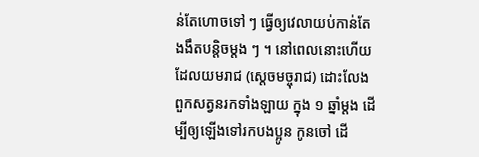ន់តែហោចទៅ ៗ ធ្វើឲ្យវេលាយប់កាន់តែងងឹតបន្តិចម្ដង ៗ ។ នៅពេលនោះហើយ ដែលយមរាជ (ស្ដេចមច្ចុរាជ) ដោះលែងពួកសត្វនរកទាំងឡាយ ក្នុង ១ ឆ្នាំម្ដង ដើម្បីឲ្យឡើងទៅរកបងប្អូន កូនចៅ ដើ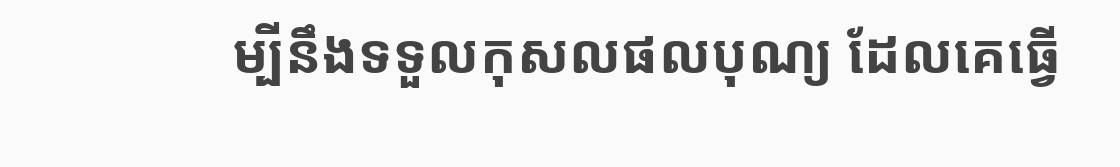ម្បីនឹងទទួលកុសលផលបុណ្យ ដែលគេធ្វើ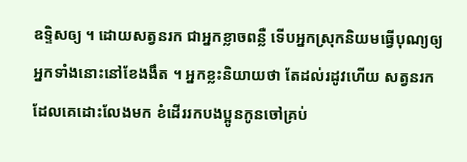ឧទ្ទិសឲ្យ ។ ដោយសត្វនរក ជាអ្នកខ្លាចពន្លឺ ទើបអ្នកស្រុកនិយមធ្វើបុណ្យឲ្យអ្នកទាំងនោះនៅខែងងឹត ។ អ្នកខ្លះនិយាយថា តែដល់រដូវហើយ សត្វនរកដែលគេដោះលែងមក ខំដើររកបងប្អូនកូនចៅគ្រប់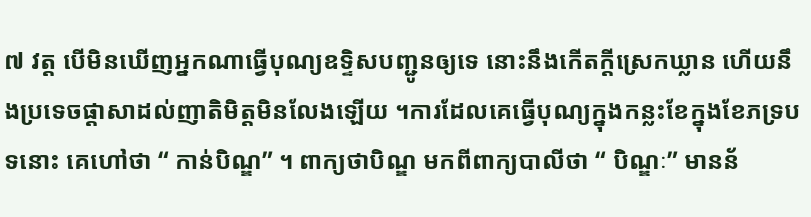៧ វត្ត បើមិនឃើញអ្នកណាធ្វើបុណ្យឧទ្ទិសបញ្ជូនឲ្យទេ នោះនឹងកើតក្ដីស្រេកឃ្លាន ហើយនឹងប្រទេចផ្ដាសាដល់ញាតិមិត្តមិនលែងឡើយ ។ការដែលគេធ្វើបុណ្យក្នុងកន្លះខែក្នុងខែភទ្របទនោះ គេហៅថា “ កាន់បិណ្ឌ” ។ ពាក្យថាបិណ្ឌ មកពីពាក្យបាលីថា “ បិណ្ឌៈ” មានន័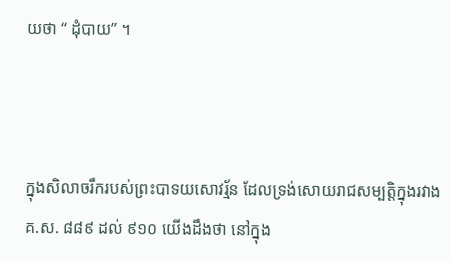យថា “ ដុំបាយ” ។



ក្នុងសិលាចរឹករបស់ព្រះបាទយសោវរ្ម័ន ដែលទ្រង់សោយរាជសម្បត្តិក្នុងរវាង គ.ស. ៨៨៩ ដល់ ៩១០ យើងដឹងថា នៅក្នុង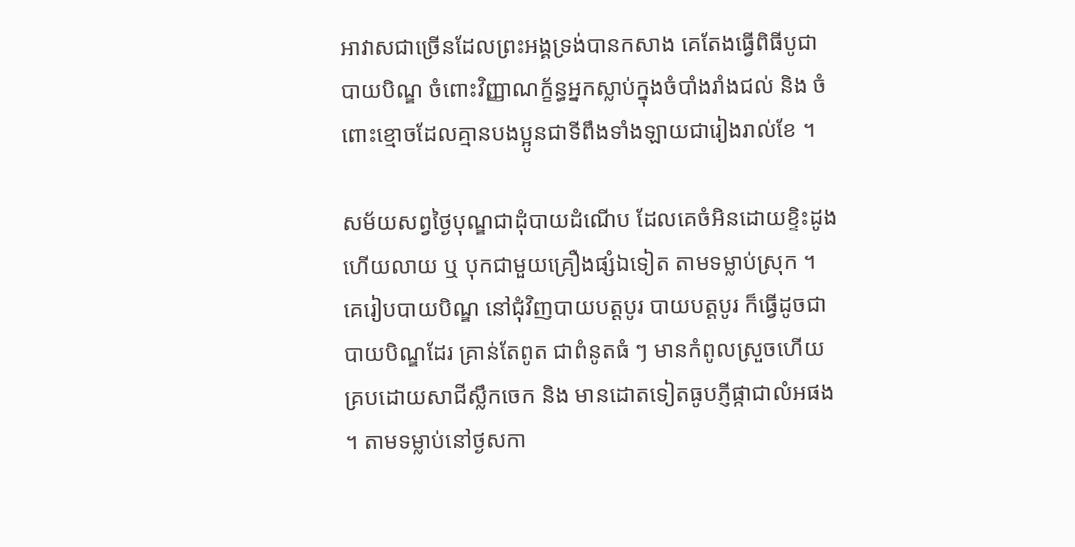អាវាសជាច្រើនដែលព្រះអង្គទ្រង់បានកសាង គេតែងធ្វើពិធីបូជាបាយបិណ្ឌ ចំពោះវិញ្ញាណក្ខ័ន្ធអ្នកស្លាប់ក្នុងចំបាំងរាំងជល់ និង ចំពោះខ្មោចដែលគ្មានបងប្អូនជាទីពឹងទាំងឡាយជារៀងរាល់ខែ ។

សម័យសព្វថ្ងៃបុណ្ឌជាដុំបាយដំណើប ដែលគេចំអិនដោយខ្ទិះដូង ហើយលាយ ឬ បុកជាមួយគ្រឿងផ្សំឯទៀត តាមទម្លាប់ស្រុក ។ គេរៀបបាយបិណ្ឌ នៅជុំវិញបាយបត្តបូរ បាយបត្តបូរ ក៏ធ្វើដូចជាបាយបិណ្ឌដែរ គ្រាន់តែពូត ជាពំនូតធំ ៗ មានកំពូលស្រួចហើយគ្របដោយសាជីស្លឹកចេក និង មានដោតទៀតធូបភ្ញីផ្កាជាលំអផង ។ តាមទម្លាប់នៅថ្ងសកា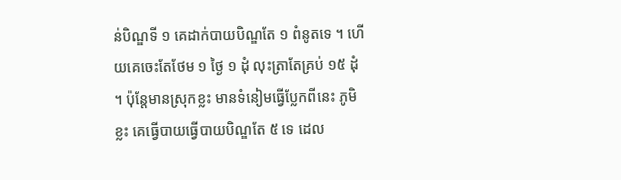ន់បិណ្ឌទី ១ គេដាក់បាយបិណ្ឌតែ ១ ពំនូតទេ ។ ហើយគេចេះតែថែម ១ ថ្ងៃ ១ ដុំ លុះត្រាតែគ្រប់ ១៥ ដុំ ។ ប៉ុន្តែមានស្រុកខ្លះ មានទំនៀមធ្វើប្លែកពីនេះ ភូមិខ្លះ គេធ្វើបាយធ្វើបាយបិណ្ឌតែ ៥ ទេ ដេល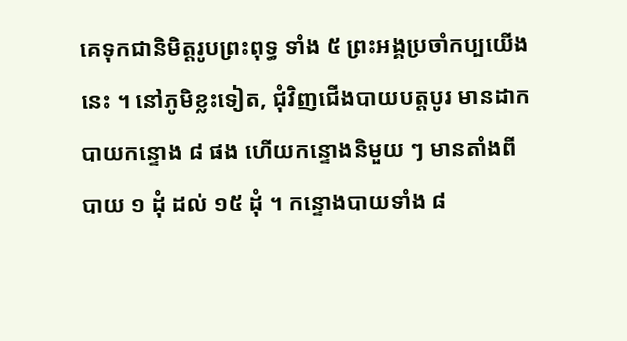គេទុកជានិមិត្តរូបព្រះពុទ្ធ ទាំង ៥ ព្រះអង្គប្រចាំកប្បយើងនេះ ។ នៅភូមិខ្លះទៀត, ជុំវិញជើងបាយបត្តបូរ មានដាកបាយកន្ទោង ៨ ផង ហើយកន្ទោងនិមួយ ៗ មានតាំងពីបាយ ១ ដុំ ដល់ ១៥ ដុំ ។ កន្ទោងបាយទាំង ៨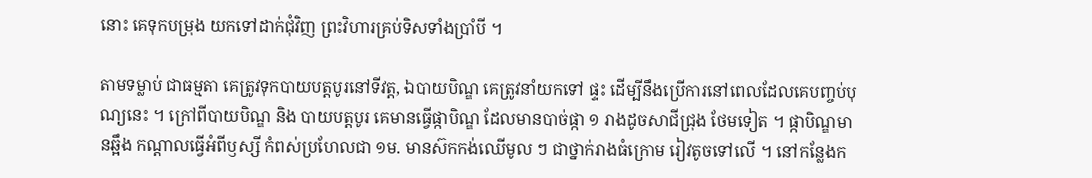នោះ គេទុកបម្រុង យកទៅដាក់ជុំវិញ ព្រះវិហារគ្រប់ទិសទាំងប្រាំបី ។

តាមទម្លាប់ ជាធម្មតា គេត្រូវទុកបាយបត្តបូរនៅទីវត្ត, ឯបាយបិណ្ឌ គេត្រូវនាំយកទៅ ផ្ទះ ដើម្បីនឹងប្រើការនៅពេលដែលគេបញ្ចប់បុណ្យនេះ ។ ក្រៅពីបាយបិណ្ឌ និង បាយបត្តបូរ គេមានធ្វើផ្កាបិណ្ឌ ដែលមានបាច់ផ្កា ១ រាងដូចសាជីជ្រុង ថែមទៀត ។ ផ្កាបិណ្ឌមានឆ្អឹង កណ្ដាលធ្វើអំពីឫស្សី កំពស់ប្រហែលជា ១ម. មានស៊កកង់ឈើមូល ៗ ជាថ្នាក់រាងធំក្រោម រៀវតូចទៅលើ ។ នៅកន្លែងក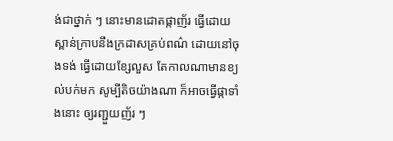ង់ជាថ្នាក់ ៗ នោះមានដោតផ្កាញ័រ ធ្វើដោយស្ពាន់ក្រាបនឹងក្រដាសគ្រប់ពណ៌ ដោយនៅចុងទង់ ធ្វើដោយខ្សែលួស តែកាលណាមានខ្យល់បក់មក សូម្បីតិចយ៉ាងណា ក៏អាចធ្វើផ្កាទាំងនោះ ឲ្យរញ្ជួយញ័រ ៗ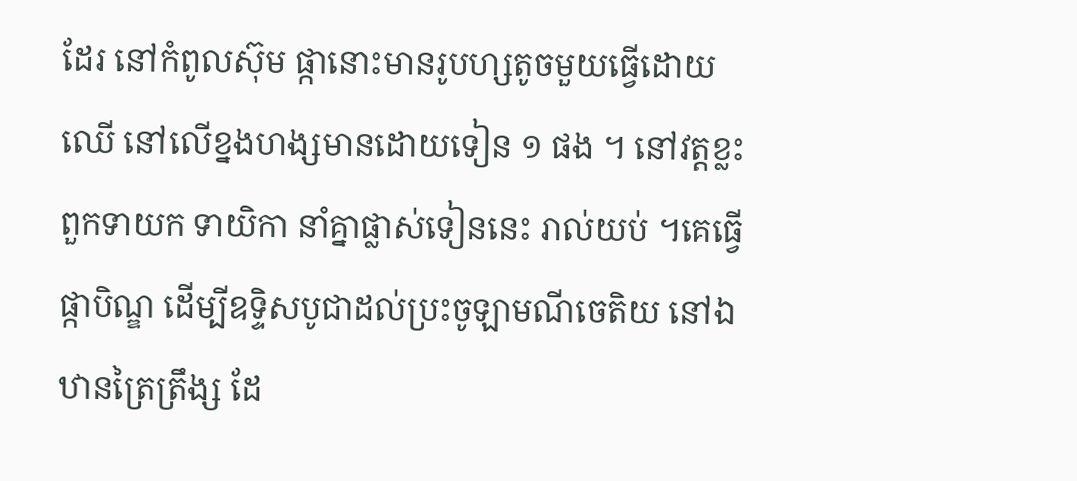ដែរ នៅកំពូលស៊ុម ផ្កានោះមានរូបហ្សតូចមួយធ្វើដោយឈើ នៅលើខ្នងហង្សមានដោយទៀន ១ ផង ។ នៅវត្តខ្លះ ពួកទាយក ទាយិកា នាំគ្នាផ្លាស់ទៀននេះ រាល់យប់ ។គេធ្វើផ្កាបិណ្ឌ ដើម្បីឧទ្ទិសបូជាដល់ប្រះចូឡាមណីចេតិយ នៅឯឋានត្រៃត្រឹង្ស ដែ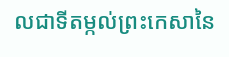លជាទីតម្កល់ព្រះកេសានៃ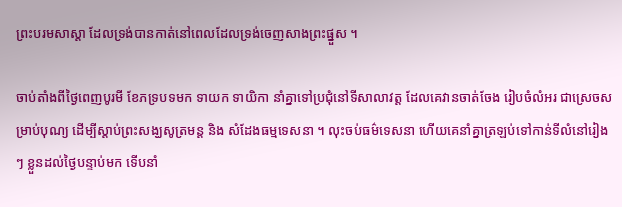ព្រះបរមសាស្ដា ដែលទ្រង់បានកាត់នៅពេលដែលទ្រង់ចេញសាងព្រះផ្នួស ។

ចាប់តាំងពីថ្ងៃពេញបូរមី ខែភទ្របទមក ទាយក ទាយិកា នាំគ្នាទៅប្រជុំនៅទីសាលាវត្ត ដែលគេវានចាត់ចែង រៀបចំលំអរ ជាស្រេចសម្រាប់បុណ្យ ដើម្បីស្ដាប់ព្រះសង្ឃសូត្រមន្ត និង សំដែងធម្មទេសនា ។ លុះចប់ធម៌ទេសនា ហើយគេនាំគ្នាត្រឡប់ទៅកាន់ទីលំនៅរៀង ៗ ខ្លួនដល់ថ្ងៃបន្ទាប់មក ទើបនាំ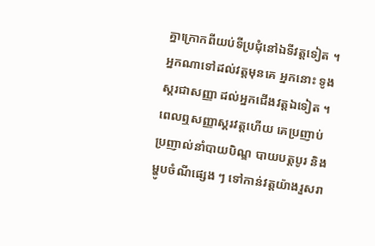គ្នាក្រោកពីយប់ទីប្រជុំនៅឯទីវត្តទៀត ។អ្នកណាទៅដល់វត្តមុនគេ អ្នកនោះ ទូងស្គរជាសញ្ញា ដល់អ្នកជើងវត្តឯទៀត ។ ពេលឮសញ្ញាស្គរវត្តហើយ គេប្រញាប់ប្រញាល់នាំបាយបិណ្ឌ បាយបត្តបូរ និង ម្ហូបចំណីផ្សេង ៗ ទៅកាន់វត្តយ៉ាងរួសរា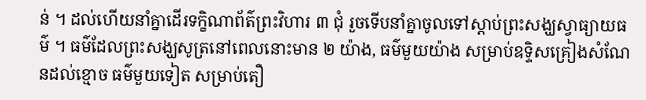ន់ ។ ដល់ហើយនាំគ្នាដើរទក្ខិណាព័ត៌ព្រះវិហារ ៣ ជុំ រួចទើបនាំគ្នាចូលទៅស្ដាប់ព្រះសង្ឃស្វាធ្យាយធម៌ ។ ធម៌ដែលព្រះសង្ឃសូត្រនៅពេលនោះមាន ២ យ៉ាង, ធម៌មួយយ៉ាង សម្រាប់ឧទ្ទិសគ្រៀងសំណែនដល់ខ្មោច ធម៌មួយទៀត សម្រាប់តឿ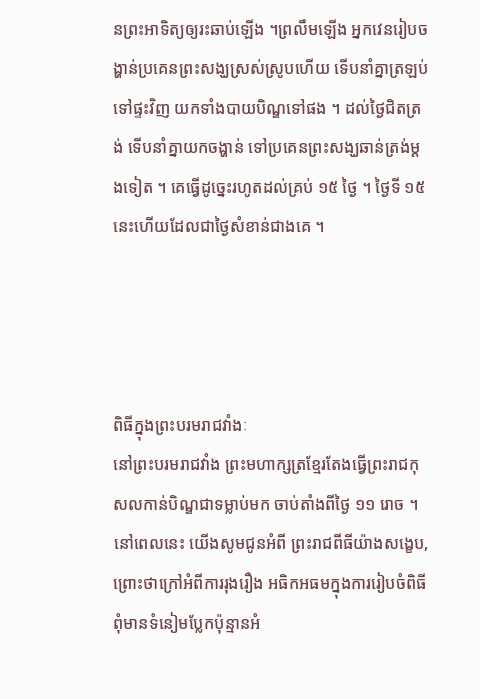នព្រះអាទិត្យឲ្យរះឆាប់ឡើង ។ព្រលឹមឡើង អ្នកវេនរៀបចង្ហាន់ប្រគេនព្រះសង្ឃស្រស់ស្រូបហើយ ទើបនាំគ្នាត្រឡប់ទៅផ្ទះវិញ យកទាំងបាយបិណ្ឌទៅផង ។ ដល់ថ្ងៃជិតត្រង់ ទើបនាំគ្នាយកចង្ហាន់ ទៅប្រគេនព្រះសង្ឃឆាន់ត្រង់ម្ដងទៀត ។ គេធ្វើដូច្នេះរហូតដល់គ្រប់ ១៥ ថ្ងៃ ។ ថ្ងៃទី ១៥ នេះហើយដែលជាថ្ងៃសំខាន់ជាងគេ ។




ពិធីក្នុងព្រះបរមរាជវាំងៈ
នៅព្រះបរមរាជវាំង ព្រះមហាក្សត្រខ្មែរតែងធ្វើព្រះរាជកុសលកាន់បិណ្ឌជាទម្លាប់មក ចាប់តាំងពីថ្ងៃ ១១ រោច ។
នៅពេលនេះ យើងសូមជូនអំពី ព្រះរាជពីធីយ៉ាងសង្ខេប, ព្រោះថាក្រៅអំពីការរុងរឿង អធិកអធមក្នុងការរៀបចំពិធី ពុំមានទំនៀមប្លែកប៉ុន្មានអំ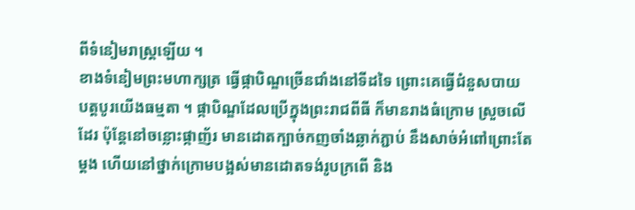ពីទំនៀមរាស្ត្រឡើយ ។
ខាងទំនៀមព្រះមហាក្សត្រ ធ្វើផ្កាបិណ្ឌច្រើនជាំងនៅទីដទៃ ព្រោះគេធ្វើជំនួសបាយ បត្តបូរយើងធម្មតា ។ ផ្កាបិណ្ឌដែលប្រើក្នុងព្រះរាជពីធី ក៏មានរាងធំក្រោម ស្រួចលើដែរ ប៉ុន្តែនៅចន្លោះផ្កាញ័រ មានដោតក្បាច់កញចាំងឆ្លាក់ភ្ជាប់ នឹងសាច់អំពៅព្រោះតែម្ដង ហើយនៅថ្នាក់ក្រោមបង្អស់មានដោតទង់រូបក្រពើ និង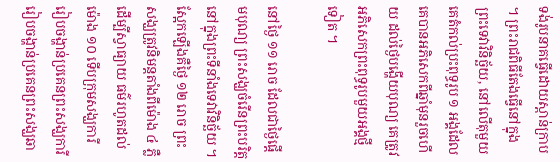ទង់រូបនាគធ្វើដោយស្ពាន់ក្រាប ។ ព្រះរាជពិធីតែងធ្វើនៅក្នុងព្រះទេវាវិនិច្ឆ័យ, នៅលើតុមួយគេតំកល់ប្រះពុទ្ធរូប ១ អង្គដែលគេបានអភិសេកពីឆ្នាំមុនរួចហើយ ដល់ថ្ងៃបង្ហើយបុណ្យ គេត្រូវអភិសេកព្រះពុទ្ធរូបមួយអង្គថ្មីទៀត ។

នៅថ្ងៃ ១១ រោច ដែលជាថ្ងៃផ្ដើមបុណ្យ ព្រះសង្ឃចំរើនព្រះបរិត្តនៅក្នុងព្រះទីនាំងទេវាវិនិច្ឆ័យ ។ ស្អែកឡើងគឺថ្ងៃ ១២ រោច ព្រះសង្ឃត្រូវនិមន្តតាំងពីម៉ោង ៤ ភ្លឺដើម្បីស្វាធ្យាយ ធម៌រហូតដល់ម៉ោង ១០ ទើបក្រុមសង្ឃការី រៀបចង្ហាន់ប្រគេនព្រះសង្ឃការីរៀបចង្ហាន់ប្រគេនព្រះសង្ឃឆា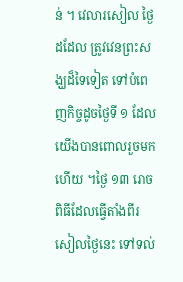ន់ ។ វេលារសៀល ថ្ងៃដដែល ត្រូវវេនព្រះសង្ឃដ៏ទៃទៀត ទៅបំពេញកិច្ចដូចថ្ងៃទី ១ ដែលយើងបានពោលរួចមកហើយ ។ថ្ងៃ ១៣ រោច ពិធីដែលធ្វើតាំងពីរសៀលថ្ងៃនេះ ទៅទល់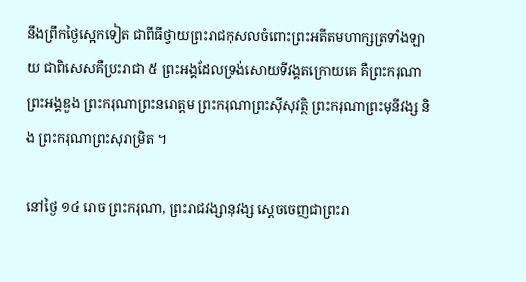នឹងព្រឹកថ្ងៃស្អេកទៀត ជាពីធីថ្វាយព្រះរាជកុសលចំពោះព្រះអតីតមហាក្សត្រទាំងឡាយ ជាពិសេសគឺប្រះរាជា ៥ ព្រះអង្គដែលទ្រង់សោយទីវង្គតក្រោយគេ គឺព្រះករុណា ព្រះអង្គឌួង ព្រះករុណាព្រះនរោត្ដម ព្រះករុណាព្រះស៊ីសុវត្ថិ ព្រះករុណាព្រះមុនីវង្ស និង ព្រះករុណាព្រះសុរាម្រិត ។

នៅថ្ងៃ ១៤ រោច ព្រះករុណា, ព្រះរាជវង្សានុវង្ស ស្ដេចចេញជាព្រះរា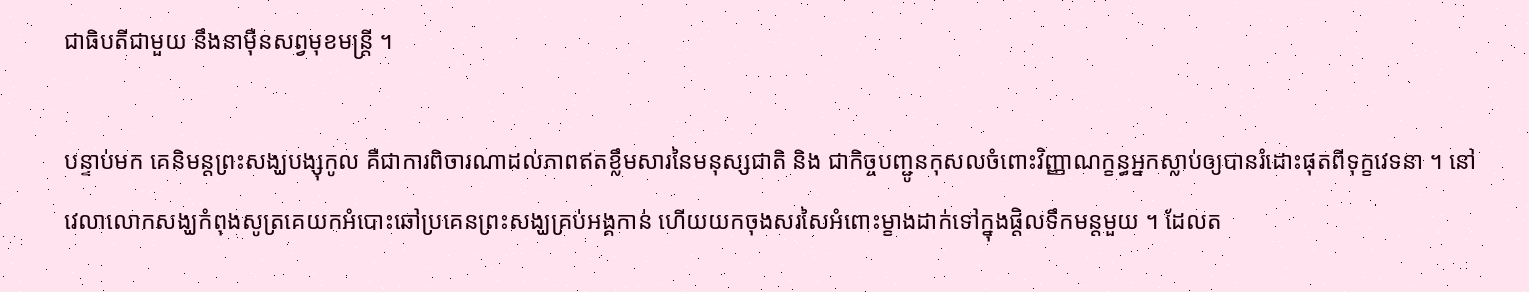ជាធិបតីជាមួយ នឹងនាម៉ឺនសព្វមុខមន្ត្រី ។

បន្ទាប់មក គេនិមន្តព្រះសង្ឃបង្សុកូល គឺជាការពិចារណាដល់ភាពឥតខ្លឹមសារនៃមនុស្សជាតិ និង ជាកិច្ចបញ្ជូនកុសលចំពោះវិញ្ញាណក្ខន្ធអ្នកស្លាប់ឲ្យបានរំដោះផុតពីទុក្ខវេទនា ។ នៅវេលាលោកសង្ឃកំពុងសូត្រគេយកអំបោះឆៅប្រគេនព្រះសង្ឃគ្រប់អង្គកាន់ ហើយយកចុងសរសៃអំពោះម្ខាងដាក់ទៅក្នុងផ្តិលទឹកមន្តមួយ ។ ដែលត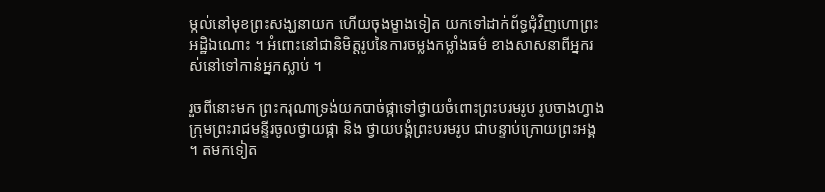ម្កល់នៅមុខព្រះសង្ឃនាយក ហើយចុងម្ខាងទៀត យកទៅដាក់ព័ទ្ធជុំវិញហោព្រះអដ្ឋិឯណោះ ។ អំពោះនៅជានិមិត្តរូបនៃការចម្លងកម្លាំងធម៌ ខាងសាសនាពីអ្នករស់នៅទៅកាន់អ្នកស្លាប់ ។

រួចពីនោះមក ព្រះករុណាទ្រង់យកបាច់ផ្កាទៅថ្វាយចំពោះព្រះបរមរូប រូបចាងហ្វាងក្រុមព្រះរាជមន្ទីរចូលថ្វាយផ្កា និង ថ្វាយបង្គំព្រះបរមរូប ជាបន្ទាប់ក្រោយព្រះអង្គ ។ តមកទៀត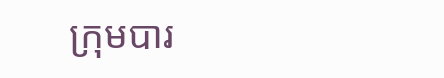ក្រុមបារ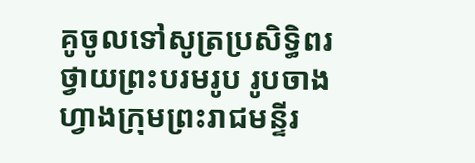គូចូលទៅសូត្រប្រសិទ្ធិពរថ្វាយព្រះបរមរូប រូបចាងហ្វាងក្រុមព្រះរាជមន្ទីរ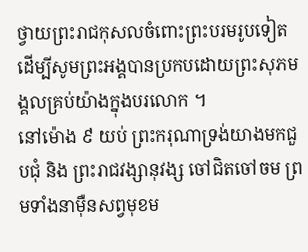ថ្វាយព្រះរាជកុសលចំពោះព្រះបរមរូបទៀត ដើម្បីសូមព្រះអង្គបានប្រកបដោយព្រះសុភមង្គលគ្រប់យ៉ាងក្នុងបរលោក ។
នៅម៉ោង ៩ យប់ ព្រះករុណាទ្រង់យាងមកជួបជុំ និង ព្រះរាជវង្សានុវង្ស ចៅជិតចៅចម ព្រមទាំងនាម៉ឺនសព្វមុខម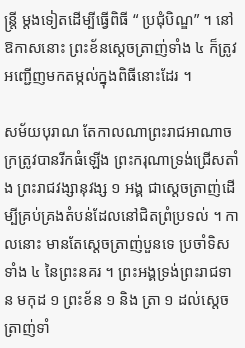ន្ត្រី ម្ដងទៀតដើម្បីធ្វើពិធី “ ប្រជុំបិណ្ឌ” ។ នៅឱកាសនោះ ព្រះខ័នស្ដេចត្រាញ់ទាំង ៤ ក៏ត្រូវអញ្ជើញមកតម្កល់ក្នុងពិធីនោះដែរ ។

សម័យបុរាណ តែកាលណាព្រះរាជអាណាចក្រត្រូវបានរីកធំឡើង ព្រះករុណាទ្រង់ជ្រើសតាំង ព្រះរាជវង្សានុវង្ស ១ អង្គ ជាស្ដេចត្រាញ់ដើម្បីគ្រប់គ្រងតំបន់ដែលនៅជិតព្រំប្រទល់ ។ កាលនោះ មានតែស្ដេចត្រាញ់បួនទេ ប្រចាំទិសទាំង ៤ នៃព្រះនគរ ។ ព្រះអង្គទ្រង់ព្រះរាជទាន មកុដ ១ ព្រះខ័ន ១ និង ត្រា ១ ដល់ស្ដេចត្រាញ់ទាំ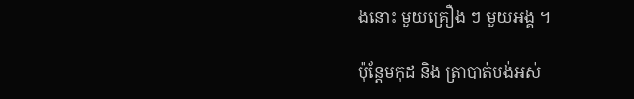ងនោះ មួយគ្រឿង ៗ មួយអង្គ ។

ប៉ុន្តែមកុដ និង ត្រាបាត់បង់អស់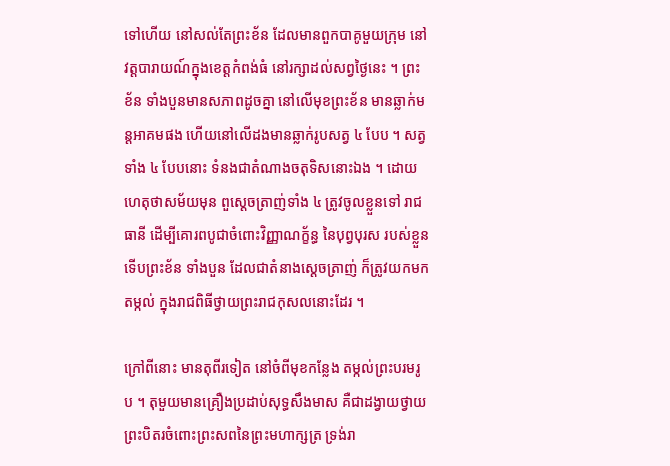ទៅហើយ នៅសល់តែព្រះខ័ន ដែលមានពួកបាគូមួយក្រុម នៅវត្តបារាយណ៍ក្នុងខេត្តកំពង់ធំ នៅរក្សាដល់សព្វថ្ងៃនេះ ។ ព្រះខ័ន ទាំងបួនមានសភាពដូចគ្នា នៅលើមុខព្រះខ័ន មានឆ្លាក់មន្តអាគមផង ហើយនៅលើដងមានឆ្លាក់រូបសត្វ ៤ បែប ។ សត្វទាំង ៤ បែបនោះ ទំនងជាតំណាងចតុទិសនោះឯង ។ ដោយហេតុថាសម័យមុន ពួស្ដេចត្រាញ់ទាំង ៤ ត្រូវចូលខ្លួនទៅ រាជធានី ដើម្បីគោរពបូជាចំពោះវិញ្ញាណក្ខ័ន្ធ នៃបុព្វបុរស របស់ខ្លួន ទើបព្រះខ័ន ទាំងបួន ដែលជាតំនាងស្ដេចត្រាញ់ ក៏ត្រូវយកមកតម្កល់ ក្នុងរាជពិធីថ្វាយព្រះរាជកុសលនោះដែរ ។

ក្រៅពីនោះ មានតុពីរទៀត នៅចំពីមុខកន្លែង តម្កល់ព្រះបរមរូប ។ តុមួយមានគ្រឿងប្រដាប់សុទ្ធសឹងមាស គឺជាដង្វាយថ្វាយ ព្រះបិតរចំពោះព្រះសពនៃព្រះមហាក្សត្រ ទ្រង់រា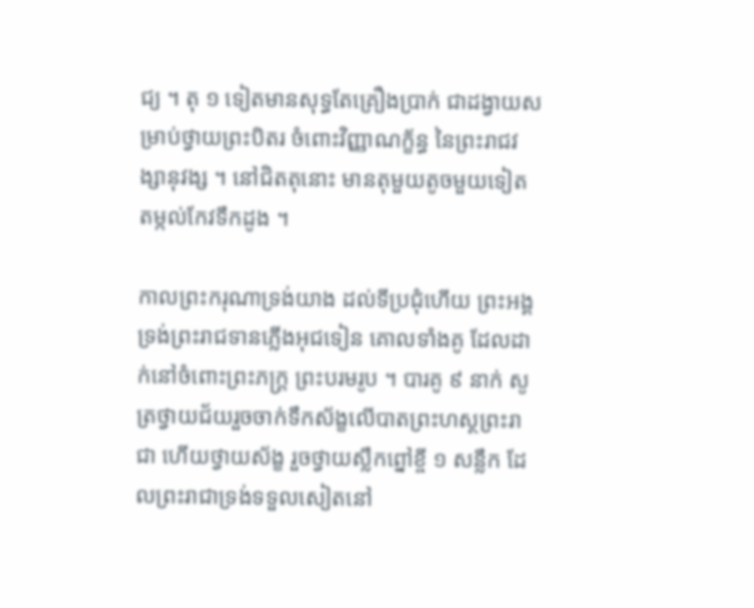ជ្យ ។ តុ ១ ទៀតមានសុទ្ធតែគ្រឿងប្រាក់ ជាដង្វាយសម្រាប់ថ្វាយព្រះបិតរ ចំពោះវិញ្ញាណក្ខ័ន្ធ នៃព្រះរាជវង្សានុវង្ស ។ នៅជិតតុនោះ មានតុមួយតូចមួយទៀត តម្កល់កែវទឹកដូង ។

កាលព្រះករុណាទ្រង់យាង ដល់ទីប្រជុំហើយ ព្រះអង្គទ្រង់ព្រះរាជទានភ្លើងអុជទៀន គោលទាំងគូ ដែលដាក់នៅចំពោះព្រះភក្ត្រ ព្រះបរមរូប ។ បារគូ ៩ នាក់ សូត្រថ្វាយជ័យរួចចាក់ទឹកស័ង្ខលើបាតព្រះហស្ថព្រះរាជា ហើយថ្វាយស័ង្ខ រួចថ្វាយស្លឹកព្នៅខ្ចី ១ សន្លឹក ដែលព្រះរាជាទ្រង់ទទួលសៀតនៅ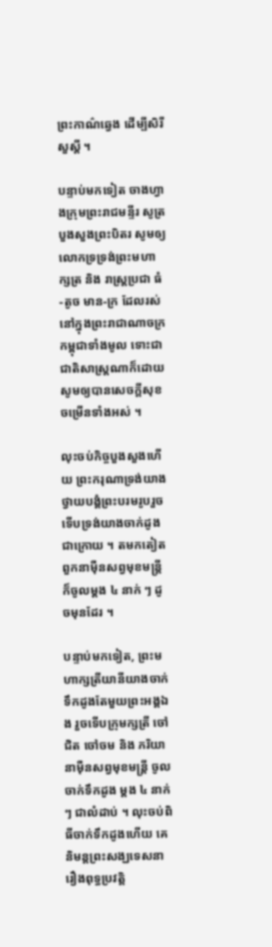ព្រះកាណ៌ឆ្វេង ដើម្បីសិរីសួស្ដី ។

បន្ទាប់មកទៀត ចាងហ្វាងក្រុមព្រះរាជមន្ទីរ សូត្របួងសួងព្រះបិតរ សូមឲ្យលោកទ្រទ្រង់ព្រះមហាក្សត្រ និង រាស្ត្រប្រជា ធំ-តូច មាន-ក្រ ដែលរស់នៅក្នុងព្រះរាជាណាចក្រកម្ពុជាទាំងមូល ទោះជាជាតិសាស្ត្រណាក៏ដោយ សូមឲ្យបានសេចក្ដីសុខ ចម្រើនទាំងអស់ ។

លុះចប់កិច្ចបួងសួងហើយ ព្រះករុណាទ្រង់យាងថ្វាយបង្គំព្រះបរមរូបរួចទើបទ្រង់យាងចាក់ដូងជាក្រោយ ។ តមកតៀត ពួកនាម៉ឺនសព្វមុខមន្ត្រី ក៏ចូលម្ដង ៤ នាក់ ៗ ដូចមុនដែរ ។

បន្ទាប់មកទៀត, ព្រះមហាក្សត្រីយានីយាងចាក់ទឹកដូងតែមួយព្រះអង្គឯង រួចទើបក្រុមក្សត្រី ចៅជិត ចៅចម និង ភរិយានាម៉ឺនសព្វមុខមន្ត្រី ចូលចាក់ទឹកដូង ម្ដង ៤ នាក់ ៗ ជាលំដាប់ ។ លុះចប់ពិធីចាក់ទឹកដូងហើយ គេនិមន្តព្រះសង្ឃទេសនា រឿងពុទ្ធប្រវត្តិ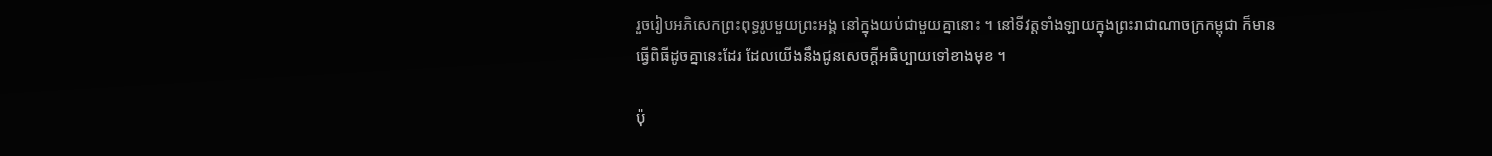រួចរៀបអភិសេកព្រះពុទ្ធរូបមួយព្រះអង្គ នៅក្នុងយប់ជាមួយគ្នានោះ ។ នៅទីវត្តទាំងឡាយក្នុងព្រះរាជាណាចក្រកម្ពុជា ក៏មានធ្វើពិធីដូចគ្នានេះដែរ ដែលយើងនឹងជូនសេចក្ដីអធិប្បាយទៅខាងមុខ ។

ប៉ុ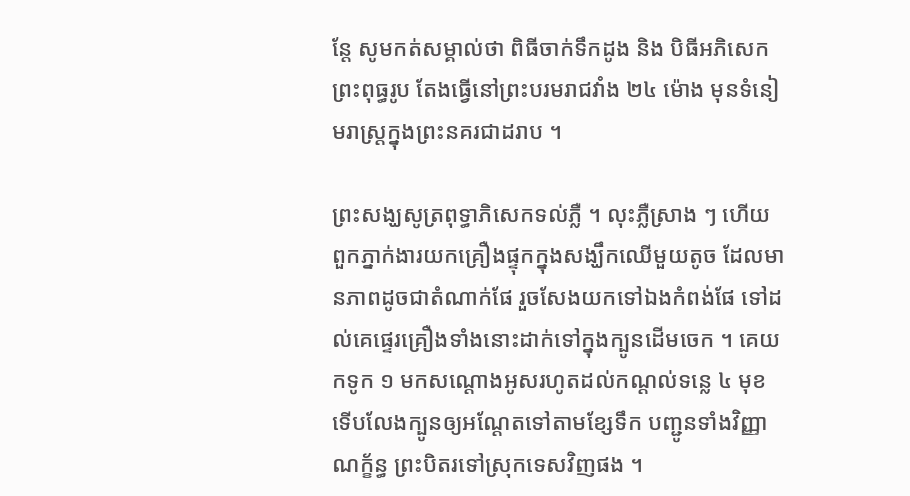ន្តែ សូមកត់សម្គាល់ថា ពិធីចាក់ទឹកដូង និង បិធីអភិសេកព្រះពុធ្ធរូប តែងធ្វើនៅព្រះបរមរាជវាំង ២៤ ម៉ោង មុនទំនៀមរាស្ត្រក្នុងព្រះនគរជាដរាប ។

ព្រះសង្ឃសូត្រពុទ្ធាភិសេកទល់ភ្លឺ ។ លុះភ្លឺស្រាង ៗ ហើយ ពួកភ្នាក់ងារយកគ្រឿងផ្ទុកក្នុងសង្ឃឹកឈើមួយតូច ដែលមានភាពដូចជាតំណាក់ផែ រួចសែងយកទៅឯងកំពង់ផែ ទៅដល់គេផ្ទេរគ្រឿងទាំងនោះដាក់ទៅក្នុងក្បូនដើមចេក ។ គេយកទូក ១ មកសណ្ដោងអូសរហូតដល់កណ្ដល់ទន្លេ ៤ មុខ ទើបលែងក្បូនឲ្យអណ្ដែតទៅតាមខ្សែទឹក បញ្ជូនទាំងវិញ្ញាណក្ខ័ន្ធ ព្រះបិតរទៅស្រុកទេសវិញផង ។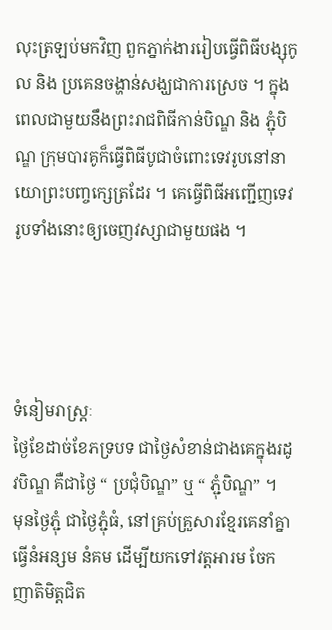លុះត្រឡប់មកវិញ ពួកភ្នាក់ងាររៀបធ្វើពិធីបង្សុកូល និង ប្រគេនចង្ហាន់សង្ឃជាការស្រេច ។ ក្នុងពេលជាមួយនឹងព្រះរាជពិធីកាន់បិណ្ឌ និង ភ្ជុំបិណ្ឌ ក្រុមបារគូក៏ធ្វើពិធីបូជាចំពោះទេវរូបនៅនាយោព្រះបញ្ចក្សេត្រដែរ ។ គេធ្វើពិធីអញ្ជើញទេវរូបទាំងនោះឲ្យចេញវស្សាជាមួយផង ។




ទំនៀមរាស្ត្រៈ
ថ្ងៃខែដាច់ខែភទ្របទ ជាថ្ងៃសំខាន់ជាងគេក្នុងរដូវបិណ្ឌ គឺជាថ្ងៃ “ ប្រជុំបិណ្ឌ” ឬ “ ភ្ជុំបិណ្ឌ” ។
មុនថ្ងៃភ្ជុំ ជាថ្ងៃភ្ជុំធំ, នៅគ្រប់គ្រួសារខ្មែរគេនាំគ្នាធ្វើនំអន្សម នំគម ដើម្បីយកទៅវត្តអារម ចែកញាតិមិត្តជិត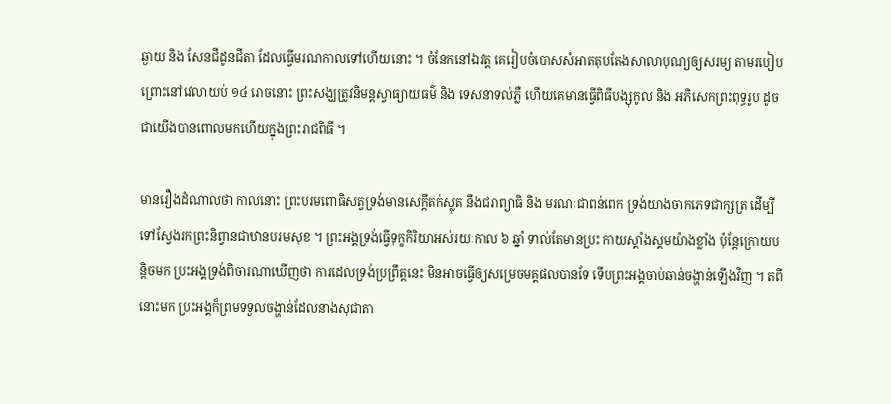ឆ្ងាយ និង សែនជីដូនជីតា ដែលធ្វើមរណកាលទៅហើយនោះ ។ ចំនែកនៅឯវត្ត គេរៀបចំបោសសំអាតតុបតែងសាលាបុណ្យឲ្យសរម្យ តាមរបៀប ព្រោះនៅវេលាយប់ ១៤ រោចនោះ ព្រះសង្ឃត្រូវនិមន្តស្វាធ្យាយធម៌ និង ទេសនាទល់ភ្លឺ ហើយគេមានធ្វើពិធីបង្សុកូល និង អភិសេកព្រះពុទ្ធរូប ដូចជាយើងបានពោលមកហើយក្នុងព្រះរាជពិធី ។

មានរឿងដំណាលថា កាលនោះ ព្រះបរមពោធិសត្វទ្រង់មានសេក្ដីតក់ស្លុត នឹងជរាព្យាធិ និង មរណៈជាពន់ពេក ទ្រង់យាងចាកភេទជាក្សត្រ ដើម្បីទៅស្វែងរកព្រះនិព្វានជាឋានបរមសុខ ។ ព្រះអង្គទ្រង់ធ្វើទុក្ខកិរិយាអស់រយៈកាល ៦ ឆ្នាំ ទាល់តែមានប្រះ កាយស្គាំងស្គមយ៉ាងខ្លាំង ប៉ុន្តែក្រោយបន្តិចមក ប្រះអង្គទ្រង់ពិចារណាឃើញថា ការដេលទ្រង់ប្រព្រឹត្តនេះ មិនអាចធ្វើឲ្យសម្រេចមគ្គផលបានទែ ទើបព្រះអង្គចាប់ឆាន់ចង្ហាន់ឡើងវិញ ។ តពីនោះមក ប្រះអង្គក៏ព្រមទទួលចង្ហាន់ដែលនាងសុជាតា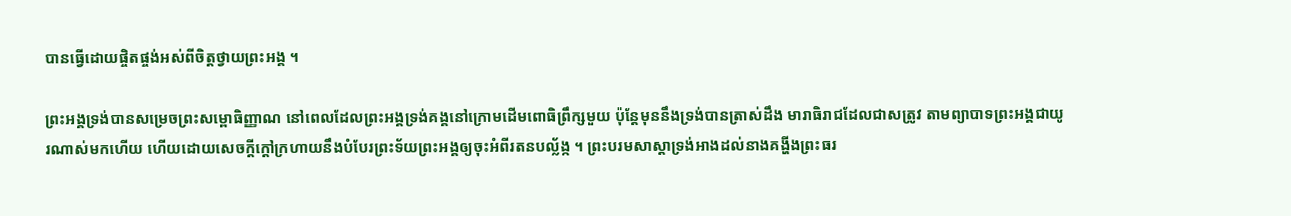បានធ្វើដោយផ្ចិតផ្ចង់អស់ពីចិត្តថ្វាយព្រះអង្គ ។

ព្រះអង្គទ្រង់បានសម្រេចព្រះសម្ពោធិញ្ញាណ នៅពេលដែលព្រះអង្គទ្រង់គង្គនៅក្រោមដើមពោធិព្រឹក្សមួយ ប៉ុន្តែមុននឹងទ្រង់បានត្រាស់ដឹង មារាធិរាជដែលជាសត្រូវ តាមព្យាបាទព្រះអង្គជាយូរណាស់មកហើយ ហើយដោយសេចក្ដីក្ដៅក្រហាយនឹងបំបែរព្រះទ័យព្រះអង្គឲ្យចុះអំពីរតនបល្ល័ង្ក ។ ព្រះបរមសាស្ដាទ្រង់អាងដល់នាងគង្ហីងព្រះធរ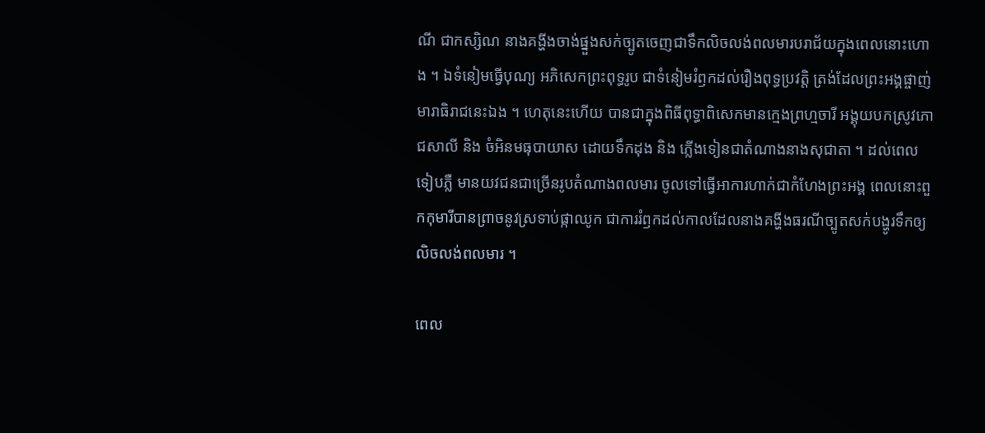ណី ជាកស្សិណ នាងគង្ហីងចាង់ផ្នួងសក់ច្បូតចេញជាទឹកលិចលង់ពលមារបរាជ័យក្នុងពេលនោះហោង ។ ឯទំនៀមធ្វើបុណ្យ អភិសេកព្រះពុទ្ធរូប ជាទំនៀមរំឭកដល់រឿងពុទ្ធប្រវត្តិ ត្រង់ដែលព្រះអង្គផ្ចាញ់មារាធិរាជនេះឯង ។ ហេតុនេះហើយ បានជាក្នុងពិធីពុទ្ធាពិសេកមានក្មេងព្រហ្មចារី អង្គុយបកស្រូវភោជសាលី និង ចំអិនមធុបាយាស ដោយទឹកដុង និង ភ្លើងទៀនជាតំណាងនាងសុជាតា ។ ដល់ពេលទៀបភ្លឺ មានយវជនជាច្រើនរូបតំណាងពលមារ ចូលទៅធ្វើអាការហាក់ជាកំហែងព្រះអង្គ ពេលនោះពួកកុមារីបានព្រាចនូវស្រទាប់ផ្កាឈូក ជាការរំឭកដល់កាលដែលនាងគង្ហីងធរណីច្បូតសក់បង្ហូរទឹកឲ្យលិចលង់ពលមារ ។

ពេល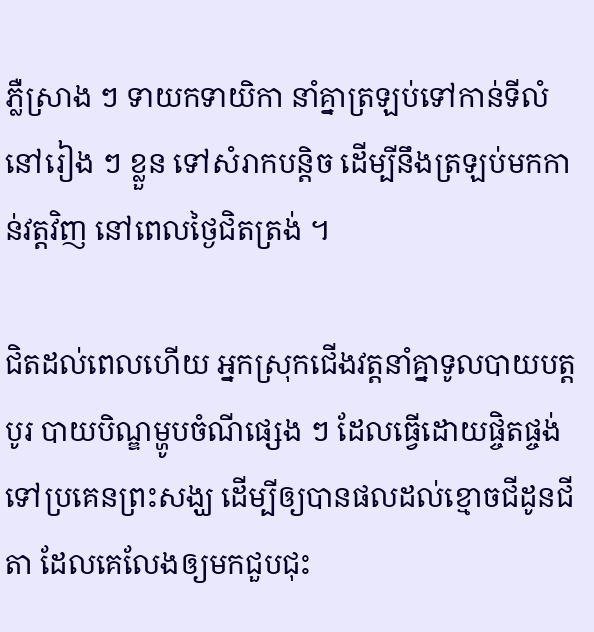ភ្លឺស្រាង ៗ ទាយកទាយិកា នាំគ្នាត្រឡប់ទៅកាន់ទីលំនៅរៀង ៗ ខ្លួន ទៅសំរាកបន្តិច ដើម្បីនឹងត្រឡប់មកកាន់វត្តវិញ នៅពេលថ្ងៃជិតត្រង់ ។

ជិតដល់ពេលហើយ អ្នកស្រុកជើងវត្តនាំគ្នាទូលបាយបត្តបូរ បាយបិណ្ឌម្ហូបចំណីផ្សេង ៗ ដែលធ្វើដោយផ្ចិតផ្ចង់ទៅប្រគេនព្រះសង្ឃ ដើម្បីឲ្យបានផលដល់ខ្មោចជីដូនជីតា ដែលគេលែងឲ្យមកជួបជុះ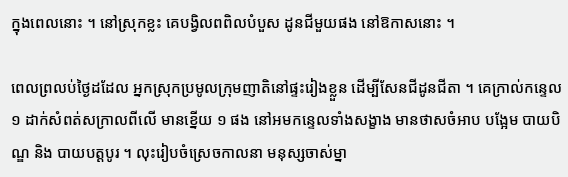ក្នុងពេលនោះ ។ នៅស្រុកខ្លះ គេបង្វិលពពិលបំបួស ដូនជីមួយផង នៅឱកាសនោះ ។

ពេលព្រលប់ថ្ងៃដដែល អ្នកស្រុកប្រមូលក្រុមញាតិនៅផ្ទះរៀងខ្លួន ដើម្បីសែនជីដូនជីតា ។ គេក្រាល់កន្ទេល ១ ដាក់សំពត់សក្រាលពីលើ មានខ្នើយ ១ ផង នៅអមកន្ទេលទាំងសង្ខាង មានថាសចំអាប បង្អែម បាយបិណ្ឌ និង បាយបត្តបូរ ។ លុះរៀបចំស្រេចកាលនា មនុស្សចាស់ម្នា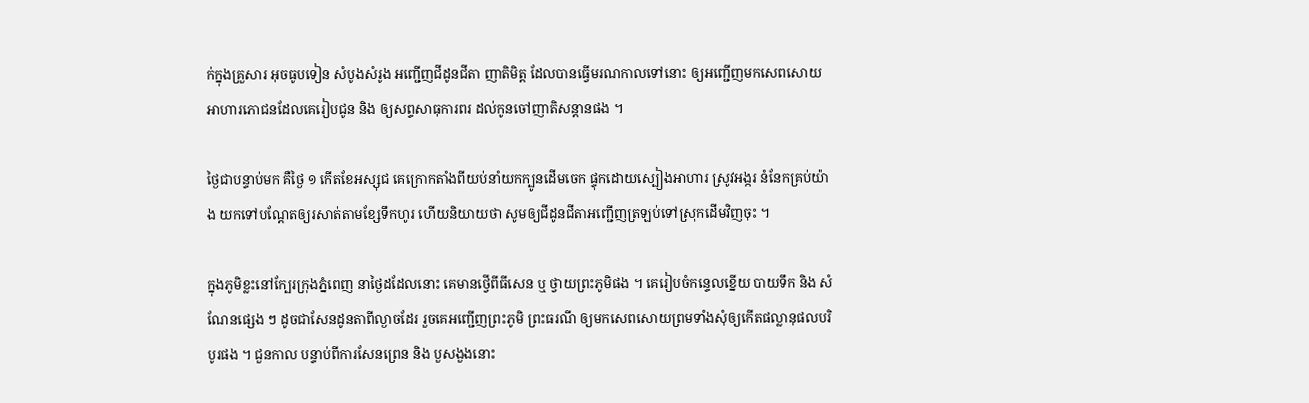ក់ក្នុងគ្រួសារ អុចធូបទៀន សំបូងសំរូង អញ្ជើញជីដូនជីតា ញាតិមិត្ត ដែលបានធ្វើមរណកាលទៅនោះ ឲ្យអញ្ជើញមកសេពសោយ អាហារភោជនដែលគេរៀបជូន និង ឲ្យសព្ទសាធុការពរ ដល់កូនចៅញាតិសន្ដានផង ។

ថ្ងៃជាបន្ទាប់មក គឺថ្ងៃ ១ កើតខែអស្សុជ គេក្រោកតាំងពីយប់នាំយកក្បូនដើមចេក ផ្ទុកដោយស្បៀងអាហារ ស្រូវអង្ករ នំនែកគ្រប់យ៉ាង យកទៅបណ្ដែតឲ្យរសាត់តាមខ្សែទឹកហូរ ហើយនិយាយថា សូមឲ្យជីដូនជីតាអញ្ជើញត្រឡប់ទៅស្រុកដើមវិញចុះ ។

ក្នុងភូមិខ្លះនៅក្បែរក្រុងភ្នំពេញ នាថ្ងៃដដែលនោះ គេមានថ្វើពីធីសេន ឬ ថ្វាយព្រះភូមិផង ។ គេរៀបចំកន្ទេលខ្នើយ បាយទឹក និង សំណែនផ្សេង ៗ ដូចជាសែនដូនតាពីល្ងាចដែរ រួចគេអញ្ជើញព្រះភូមិ ព្រះធរណី ឲ្យមកសេពសោយព្រមទាំងសុំឲ្យកើតផល្លានុផលបរិបូរផង ។ ជួនកាល បន្ទាប់ពីការសែនព្រេន និង បួសងួងនោះ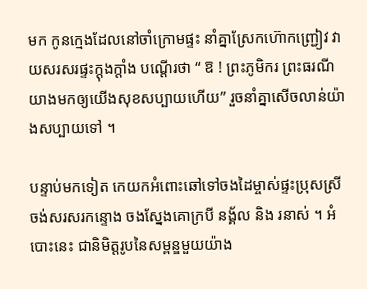មក កូនក្មេងដែលនៅចាំក្រោមផ្ទះ នាំគ្នាស្រែកហ៊ោកញ្ជ្រៀវ វាយសរសរផ្ទះក្ដុងក្ដាំង បណ្ដើរថា “ ឱ ! ព្រះភូមិករ ព្រះធរណី យាងមកឲ្យយើងសុខសប្បាយហើយ” រួចនាំគ្នាសើចលាន់យ៉ាងសប្បាយទៅ ។

បន្ទាប់មកទៀត កេយកអំពោះឆៅទៅចងដៃម្ចាស់ផ្ទះប្រុសស្រី ចង់សរសរកន្ទោង ចងស្នែងគោក្របី នង្គ័ល និង រនាស់ ។ អំបោះនេះ ជានិមិត្តរូបនៃសម្ពន្ឌមួយយ៉ាង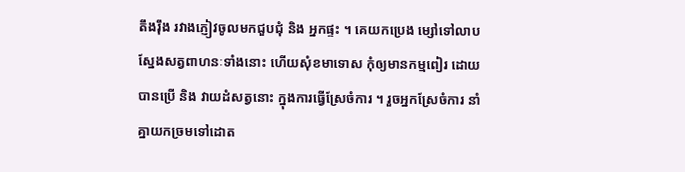តឹងរ៉ឹង រវាងភ្ញៀវចូលមកជួបជុំ និង អ្នកផ្ទះ ។ គេយកប្រេង ម្សៅទៅលាបស្នែងសត្វពាហនៈទាំងនោះ ហើយសុំខមាទោស កុំឲ្យមានកម្មពៀរ ដោយបានប្រើ និង វាយដំសត្វនោះ ក្នុងការធ្វើស្រែចំការ ។ រួចអ្នកស្រែចំការ នាំគ្នាយកច្រមទៅដោត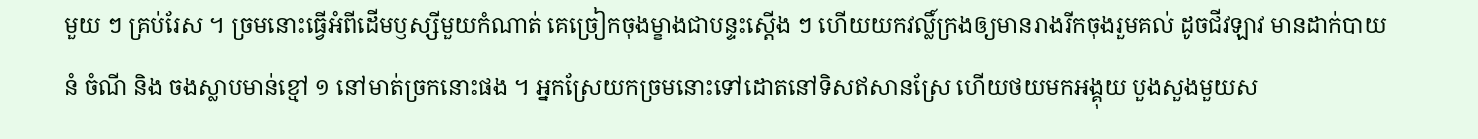មួយ ៗ គ្រប់រែស ។ ច្រមនោះធ្វើអំពីដើមឫស្សីមួយកំណាត់ គេច្រៀកចុងម្ខាងជាបន្ទះស្ដើង ៗ ហើយយកវល្លិ៍ក្រងឲ្យមានរាងរីកចុងរួមគល់ ដូចជីវឡាវ មានដាក់បាយ នំ ចំណី និង ចងស្លាបមាន់ខ្មៅ ១ នៅមាត់ច្រកនោះផង ។ អ្នកស្រែយកច្រមនោះទៅដោតនៅទិសឥសានស្រែ ហើយថយមកអង្គុយ បួងសួងមួយស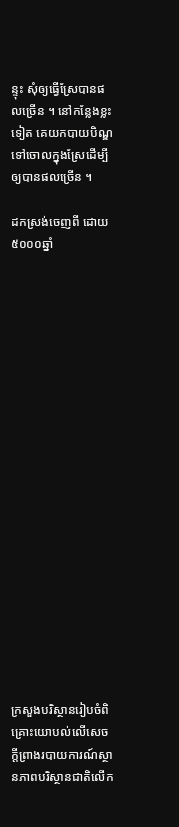ន្ទុះ សុំឲ្យធ្វើស្រែបានផលច្រើន ។ នៅកន្លែងខ្លះទៀត គេយកបាយបិណ្ឌទៅចោលក្នុងស្រែដើម្បីឲ្យបានផលច្រើន ។

ដកស្រង់ចេញពី ដោយ៥០០០ឆ្នាំ




















ក្រសួងបរិស្ថានរៀបចំពិគ្រោះយោបល់លើសេចក្តីព្រាងរបាយការណ៍ស្ថានភាពបរិស្ថានជាតិលើក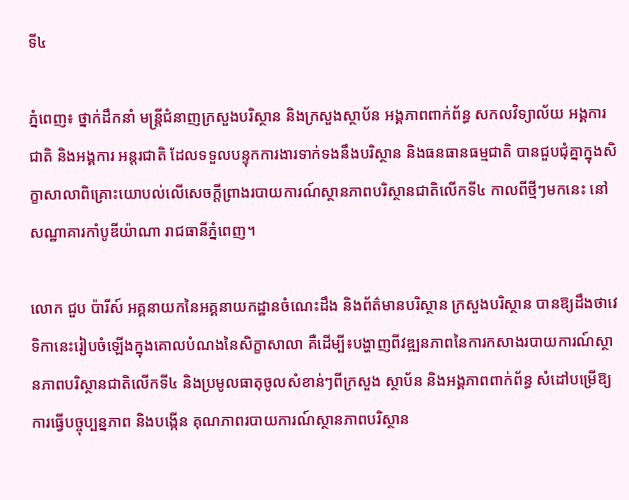ទី៤

ភ្នំពេញ៖ ថ្នាក់ដឹកនាំ មន្រ្តីជំនាញក្រសួងបរិស្ថាន និងក្រសួងស្ថាប័ន អង្គភាពពាក់ព័ន្ធ សកលវិទ្យាល័យ អង្គការជាតិ និងអង្គការ អន្តរជាតិ ដែលទទួលបន្ទុកការងារទាក់ទងនឹងបរិស្ថាន និងធនធានធម្មជាតិ បានជួបជុំគ្នាក្នុងសិក្ខាសាលាពិគ្រោះយោបល់លើសេចក្តីព្រាងរបាយការណ៍ស្ថានភាពបរិស្ថានជាតិលើកទី៤ កាលពីថ្មីៗមកនេះ នៅសណ្ឋាគារកាំបូឌីយ៉ាណា រាជធានីភ្នំពេញ។

លោក ជួប ប៉ារីស៍ អគ្គនាយកនៃអគ្គនាយកដ្ឋានចំណេះដឹង និងព័ត៌មានបរិស្ថាន ក្រសួងបរិស្ថាន បានឱ្យដឹងថាវេទិកានេះរៀបចំឡើងក្នុងគោលបំណងនៃសិក្ខាសាលា គឺដើម្បី៖បង្ហាញពីវឌ្ឍនភាពនៃការកសាងរបាយការណ៍ស្ថានភាពបរិស្ថានជាតិលើកទី៤ និងប្រមូលធាតុចូលសំខាន់ៗពីក្រសួង ស្ថាប័ន និងអង្គភាពពាក់ព័ន្ធ សំដៅបម្រើឱ្យការធ្វើបច្ចុប្បន្នភាព និងបង្កើន គុណភាពរបាយការណ៍ស្ថានភាពបរិស្ថាន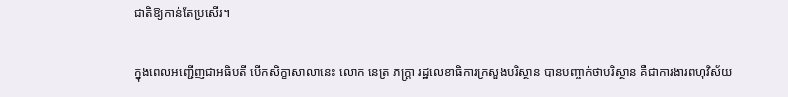ជាតិឱ្យកាន់តែប្រសើរ។

ក្នុងពេលអញ្ជើញជាអធិបតី បើកសិក្ខាសាលានេះ លោក នេត្រ ភក្រ្តា រដ្ឋលេខាធិការក្រសួងបរិស្ថាន បានបញ្ចាក់ថាបរិស្ថាន គឺជាការងារពហុវិស័យ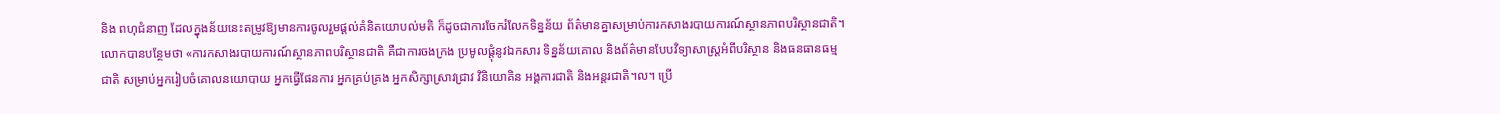និង ពហុជំនាញ ដែលក្នុងន័យនេះតម្រូវឱ្យមានការចូលរួមផ្តល់គំនិតយោបល់មតិ ក៏ដូចជាការចែករំលែកទិន្នន័យ ព័ត៌មានគ្នាសម្រាប់ការកសាងរបាយការណ៍ស្ថានភាពបរិស្ថានជាតិ។ លោកបានបន្ថែមថា «ការកសាងរបាយការណ៍ស្ថានភាពបរិស្ថានជាតិ គឺជាការចងក្រង ប្រមូលផ្តុំនូវឯកសារ ទិន្នន័យគោល និងព័ត៌មានបែបវិទ្យាសាស្រ្តអំពីបរិស្ថាន និងធនធានធម្មជាតិ សម្រាប់អ្នករៀបចំគោលនយោបាយ អ្នកធ្វើផែនការ អ្នកគ្រប់គ្រង អ្នកសិក្សាស្រាវជ្រាវ វិនិយោគិន អង្គការជាតិ និងអន្តរជាតិ។ល។ ប្រើ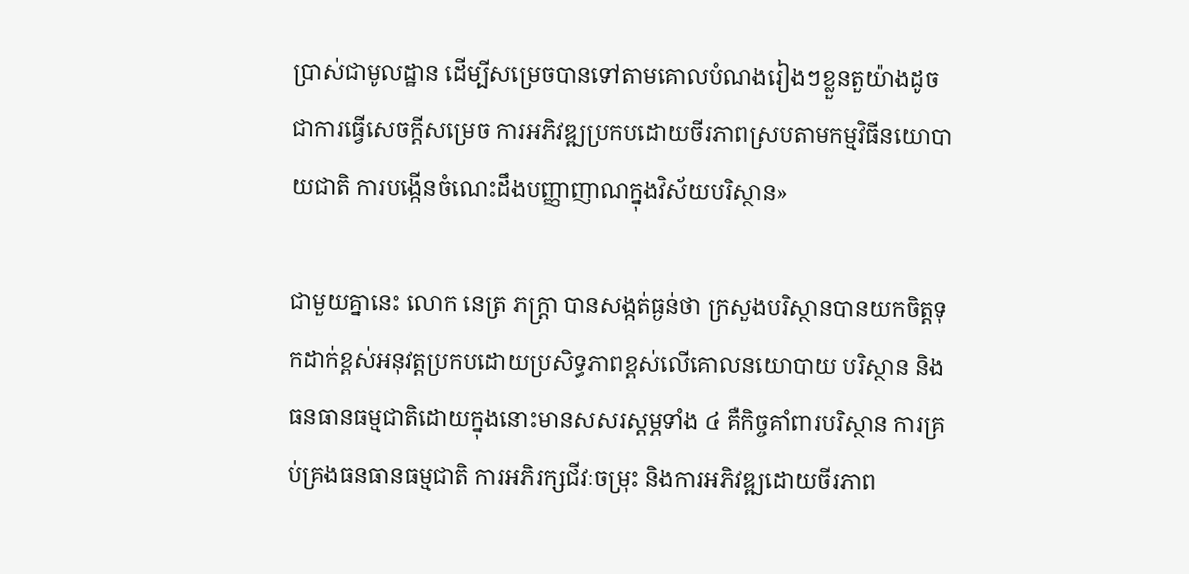ប្រាស់ជាមូលដ្ឋាន ដើម្បីសម្រេចបានទៅតាមគោលបំណងរៀងៗខ្លួនតួយ៉ាងដូចជាការធ្វើសេចក្តីសម្រេច ការអភិវឌ្ឍប្រកបដោយចីរភាពស្របតាមកម្មវិធីនយោបាយជាតិ ការបង្កើនចំណេះដឹងបញ្ញាញាណក្នុងវិស័យបរិស្ថាន»

ជាមួយគ្នានេះ លោក នេត្រ ភក្រ្តា បានសង្កត់ធ្ងន់ថា ក្រសួងបរិស្ថានបានយកចិត្តទុកដាក់ខ្ពស់អនុវត្តប្រកបដោយប្រសិទ្ធភាពខ្ពស់លើគោលនយោបាយ បរិស្ថាន និងធនធានធម្មជាតិដោយក្នុងនោះមានសសរស្តម្ភទាំង ៤ គឺកិច្ចគាំពារបរិស្ថាន ការគ្រប់គ្រងធនធានធម្មជាតិ ការអភិរក្សជីវៈចម្រុះ និងការអភិវឌ្ឍដោយចីរភាព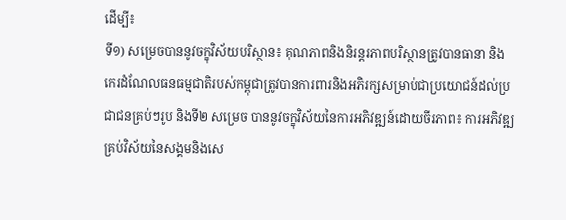ដើម្បី៖
ទី១) សម្រេចបាននូវចក្ខុវិស័យបរិស្ថាន៖ គុណភាពនិងនិរន្តរភាពបរិស្ថានត្រូវបានធានា និងកេរដំណែលធនធម្មជាតិរបស់កម្ពុជាត្រូវបានការពារនិងអភិរក្សសម្រាប់ជាប្រយោជន៍ដល់ប្រជាជនគ្រប់ៗរូប និងទី២ សម្រេច បាននូវចក្ខុវិស័យនៃការអភិវឌ្ឍន៍ដោយចីរភាព៖ ការអភិវឌ្ឍគ្រប់វិស័យនៃសង្គមនិងសេ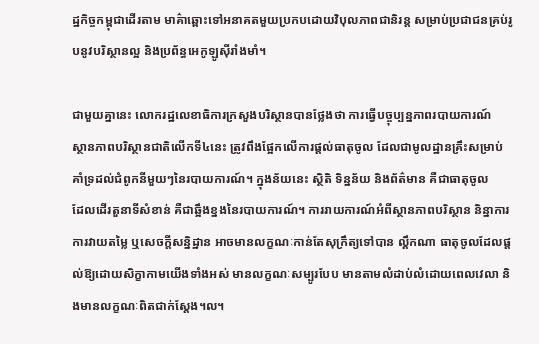ដ្ឋកិច្ចកម្ពុជាដើរតាម មាគ៌ាឆ្ពោះទៅអនាគតមួយប្រកបដោយវិបុលភាពជានិរន្ត សម្រាប់ប្រជាជនគ្រប់រូបនូវបរិស្ថានល្អ និងប្រព័ន្ធអេកូឡូស៊ីរាំងមាំ។

ជាមួយគ្នានេះ លោករដ្ឋលេខាធិការក្រសួងបរិស្ថានបានថ្លែងថា ការធ្វើបច្ចុប្បន្នភាពរបាយការណ៍
ស្ថានភាពបរិស្ថានជាតិលើកទី៤នេះ ត្រូវពឹងផ្អែកលើការផ្តល់ធាតុចូល ដែលជាមូលដ្ឋានគ្រឹះសម្រាប់
គាំទ្រដល់ជំពូកនីមួយៗនៃរបាយការណ៍។ ក្នុងន័យនេះ ស្ថិតិ ទិន្នន័យ និងព័ត៌មាន គឺជាធាតុចូល
ដែលដើរតួនាទីសំខាន់ គឺជាឆ្អឹងខ្នងនៃរបាយការណ៍។ ការរាយការណ៍អំពីស្ថានភាពបរិស្ថាន និន្នាការ ការវាយតម្លៃ ឬសេចក្តីសន្និដ្ឋាន អាចមានលក្ខណៈកាន់តែសុក្រឹត្យទៅបាន ល្គឹកណា ធាតុចូលដែលផ្តល់ឱ្យដោយសិក្ខាកាមយើងទាំងអស់ មានលក្ខណៈសម្បូរបែប មានតាមលំដាប់លំដោយពេលវេលា និងមានលក្ខណៈពិតជាក់ស្តែង។ល។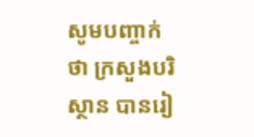សូមបញ្ចាក់ថា ក្រសួងបរិស្ថាន បានរៀ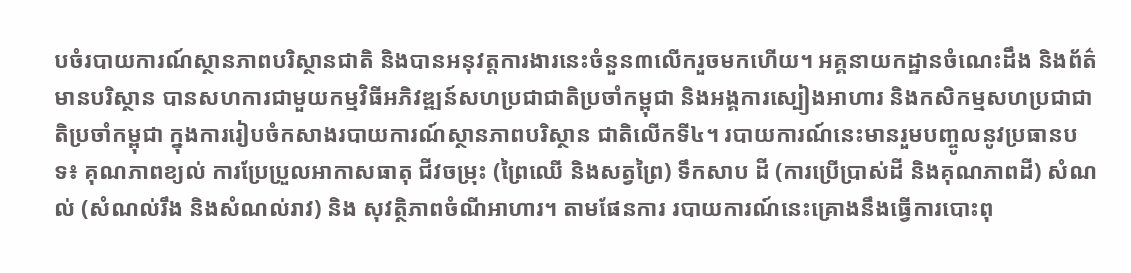បចំរបាយការណ៍ស្ថានភាពបរិស្ថានជាតិ និងបានអនុវត្តការងារនេះចំនួន៣លើករួចមកហើយ។ អគ្គនាយកដ្ឋានចំណេះដឹង និងព័ត៌មានបរិស្ថាន បានសហការជាមួយកម្មវិធីអភិវឌ្ឍន៍សហប្រជាជាតិប្រចាំកម្ពុជា និងអង្គការស្បៀងអាហារ និងកសិកម្មសហប្រជាជាតិប្រចាំកម្ពុជា ក្នុងការរៀបចំកសាងរបាយការណ៍ស្ថានភាពបរិស្ថាន ជាតិលើកទី៤។ របាយការណ៍នេះមានរួមបញ្ចូលនូវប្រធានបទ៖ គុណភាពខ្យល់ ការប្រែប្រួលអាកាសធាតុ ជីវចម្រុះ (ព្រៃឈើ និងសត្វព្រៃ) ទឹកសាប ដី (ការប្រើប្រាស់ដី និងគុណភាពដី) សំណល់ (សំណល់រឹង និងសំណល់រាវ) និង សុវត្ថិភាពចំណីអាហារ។ តាមផែនការ របាយការណ៍នេះគ្រោងនឹងធ្វើការបោះពុ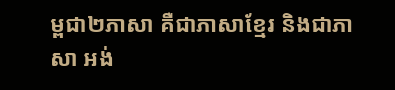ម្ពជា២ភាសា គឺជាភាសាខ្មែរ និងជាភាសា អង់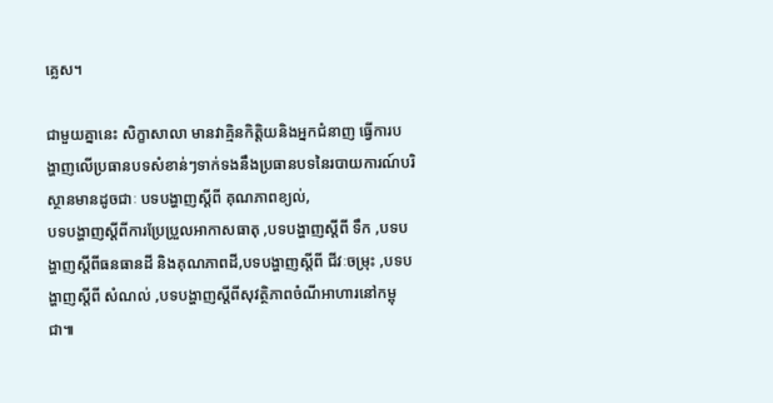គ្លេស។

ជាមួយគ្នានេះ សិក្ខាសាលា មានវាគ្មិនកិត្តិយនិងអ្នកជំនាញ ធ្វើការបង្ហាញលើប្រធានបទសំខាន់ៗទាក់ទងនឹងប្រធានបទនៃរបាយការណ៍បរិស្ថានមានដូចជាៈ បទបង្ហាញស្តីពី គុណភាពខ្យល់,
បទបង្ហាញស្តីពីការប្រែប្រួលអាកាសធាតុ ,បទបង្ហាញស្តីពី ទឹក ,បទបង្ហាញស្តីពីធនធានដី និងគុណភាពដី,បទបង្ហាញស្តីពី ជីវៈចម្រុះ ,បទបង្ហាញស្តីពី សំណល់ ,បទបង្ហាញស្តីពីសុវត្ថិភាពចំណីអាហារនៅកម្ពុជា៕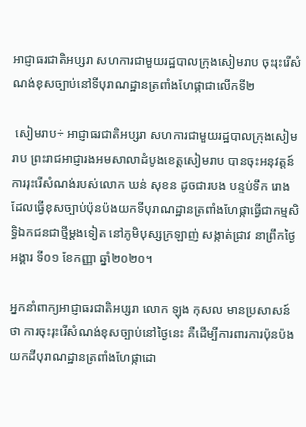អាជ្ញាធរជាតិអប្សរា សហការជាមួយរដ្ឋបាលក្រុងសៀមរាប ចុះរុះរើសំណង់ខុសច្បាប់នៅទីបុរាណដ្ឋានត្រពាំងហែផ្កាជាលើកទី២

 សៀមរាប÷ អាជ្ញាធរជាតិអប្សរា សហការជាមួយរដ្ឋបាលក្រុងសៀមរាប ព្រះរាជអាជ្ញារងអមសាលាដំបូងខេត្តសៀមរាប បានចុះអនុវត្តន៍ការរុះរើសំណង់របស់លោក ឃន់ សុខន ដូចជារបង បន្ទប់ទឹក រោង ដែលធ្វើខុសច្បាប់ប៉ុនប៉ងយកទីបុរាណដ្ឋានត្រពាំងហែផ្កាធ្វើជាកម្មសិទ្ធិឯកជនជាថ្មីម្ដងទៀត នៅភូមិបុស្សក្រឡាញ់ សង្កាត់ជ្រាវ នាព្រឹកថ្ងៃអង្គារ ទី០១ ខែកញ្ញា ឆ្នាំ២០២០។

អ្នកនាំពាក្យអាជ្ញាធរជាតិអប្សរា លោក ឡុង កុសល មានប្រសាសន៍ថា ការចុះរុះរើសំណង់ខុសច្បាប់នៅថ្ងៃនេះ គឺដើម្បីការពារការប៉ុនប៉ងយកដីបុរាណដ្ឋានត្រពាំងហែផ្កាដោ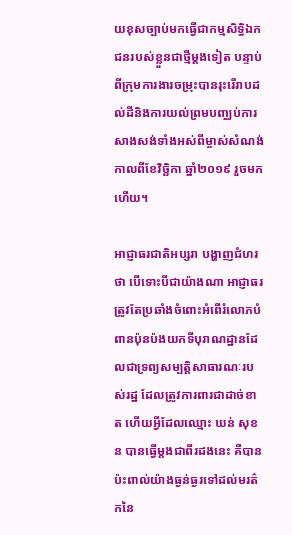យខុសច្បាប់មកធ្វើជាកម្មសិទ្ធិឯកជនរបស់ខ្លួនជាថ្មីម្តងទៀត បន្ទាប់ពីក្រុមការងារចម្រុះបានរុះរើរាបដល់ដីនិងការយល់ព្រមបញ្ឈប់ការសាងសង់ទាំងអស់ពីម្ចាស់សំណង់កាលពីខែវិច្ឆិកា ឆ្នាំ២០១៩ រួចមកហើយ។

អាជ្ញាធរជាតិអប្សរា បង្ហាញជំហរថា បើទោះបីជាយ៉ាងណា អាជ្ញាធរត្រូវតែប្រឆាំងចំពោះអំពើរំលោភបំពានប៉ុនប៉ងយកទីបុរាណដ្ឋានដែលជាទ្រព្យសម្បតិ្តសាធារណៈរបស់រដ្ឋ ដែលត្រូវការពារជាដាច់ខាត ហើយអ្វីដែលឈ្មោះ ឃន់ សុខន បានធ្វើម្តងជាពីរដងនេះ គឺបានប៉ះពាល់យ៉ាងធ្ងន់ធ្ងរទៅដល់មរត៌កនៃ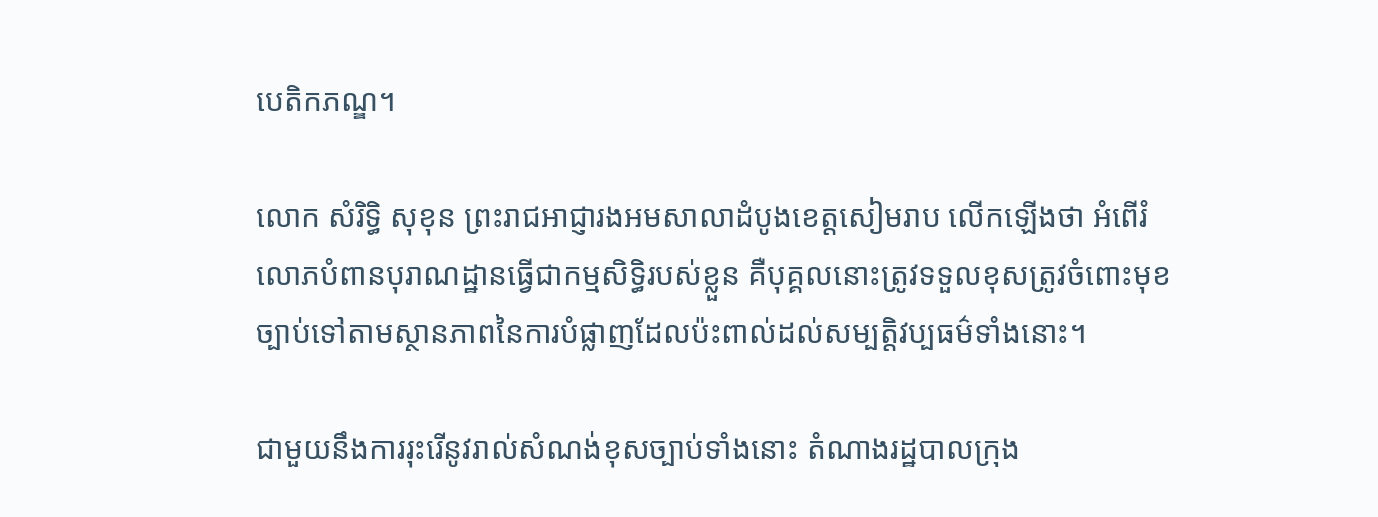បេតិកភណ្ឌ។

លោក សំរិទ្ធិ សុខុន ព្រះរាជអាជ្ញារងអមសាលាដំបូងខេត្តសៀមរាប លើកឡើងថា អំពើរំលោភបំពានបុរាណដ្ឋានធ្វើជាកម្មសិទ្ធិរបស់ខ្លួន គឺបុគ្គលនោះត្រូវទទួលខុសត្រូវចំពោះមុខច្បាប់ទៅតាមស្ថានភាពនៃការបំផ្លាញដែលប៉ះពាល់ដល់សម្បត្តិវប្បធម៌ទាំងនោះ។

ជាមួយនឹងការរុះរើនូវរាល់សំណង់ខុសច្បាប់ទាំងនោះ តំណាងរដ្ឋបាលក្រុង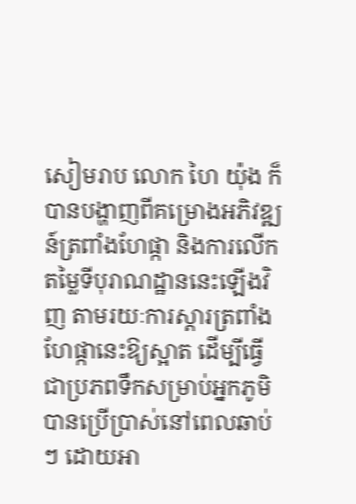សៀមរាប លោក ហៃ យ៉ុង ក៏បានបង្ហាញពីគម្រោងអភិវឌ្ឍន៍ត្រពាំងហែផ្កា និងការលើកតម្លៃទីបុរាណដ្ឋាននេះឡើងវិញ តាមរយៈការស្តារត្រពាំងហែផ្កានេះឱ្យស្អាត ដើម្បីធ្វើជាប្រភពទឹកសម្រាប់អ្នកភូមិបានប្រើប្រាស់នៅពេលឆាប់ៗ ដោយអា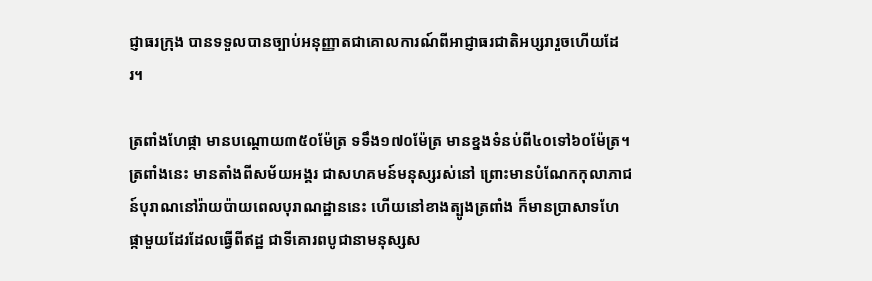ជ្ញាធរក្រុង បានទទួលបានច្បាប់អនុញ្ញាតជាគោលការណ៍ពីអាជ្ញាធរជាតិអប្សរារួចហើយដែរ។

ត្រពាំងហែផ្កា មានបណ្តោយ៣៥០ម៉ែត្រ ទទឹង១៧០ម៉ែត្រ មានខ្នងទំនប់ពី៤០ទៅ៦០ម៉ែត្រ។ ត្រពាំងនេះ មានតាំងពីសម័យអង្គរ ជាសហគមន៍មនុស្សរស់នៅ ព្រោះមានបំណែកកុលាភាជន៍បុរាណនៅរ៉ាយប៉ាយពេលបុរាណដ្ឋាននេះ ហើយនៅខាងត្បូងត្រពាំង ក៏មានប្រាសាទហែផ្កាមួយដែរដែលធ្វើពីឥដ្ឋ ជាទីគោរពបូជានាមនុស្សស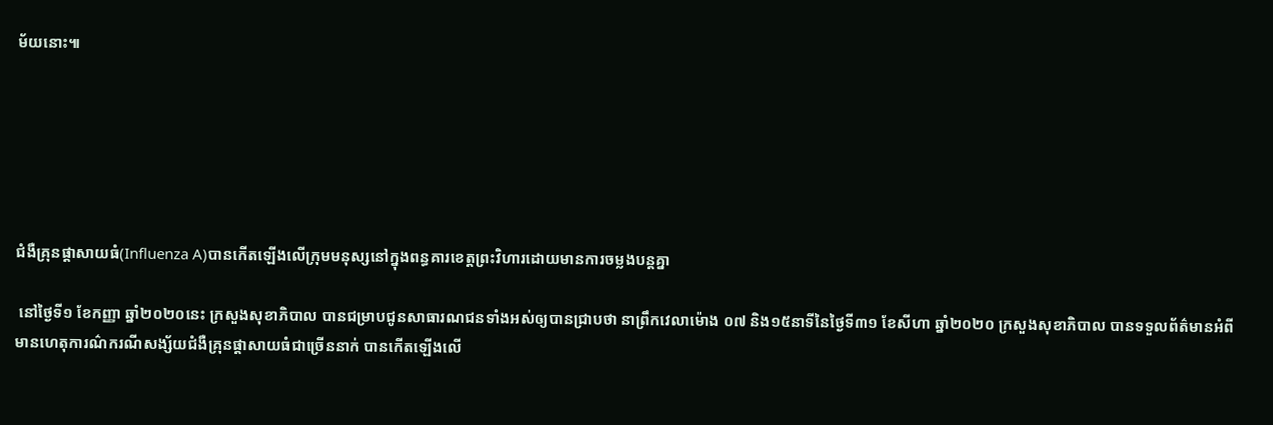ម័យនោះ៕






ជំងឺគ្រុនផ្តាសាយធំ(Influenza A)បានកេីតឡេីងលេីក្រុមមនុស្សនៅក្នុងពន្ធគារខេត្តព្រះវិហារដោយមានការចម្លងបន្តគ្នា

 នៅថ្ងៃទី១ ខែកញ្ញា ឆ្នាំ២០២០នេះ ក្រសួងសុខាភិបាល បានជម្រាបជូនសាធារណជនទាំងអស់ឲ្យបានជ្រាបថា នាព្រឹកវេលាម៉ោង ០៧ និង១៥នាទីនៃថ្ងៃទី៣១ ខែសីហា ឆ្នាំ២០២០ ក្រសួងសុខាភិបាល បានទទួលព័ត៌មានអំពីមានហេតុការណ៌ករណីសង្ស័យជំងឺគ្រុនផ្ដាសាយធំជាច្រេីននាក់ បានកេីតឡេីងលេី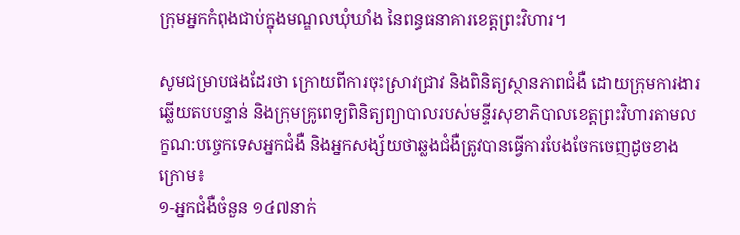ក្រុមអ្នកកំពុងជាប់ក្នុងមណ្ឌលឃុំឃាំង នៃពន្ធធនាគារខេត្តព្រះវិហារ។

សូមជម្រាបផងដែរថា ក្រោយពីការចុះស្រាវជ្រាវ និងពិនិត្យស្ថានភាពជំងឺ ដោយក្រុមការងារឆ្លេីយតបបន្ទាន់ និងក្រុមគ្រូពេទ្យពិនិត្យព្យាបាលរបស់មន្ទីរសុខាភិបាលខេត្តព្រះវិហារតាមលក្ខណ:បច្ចេកទេសអ្នកជំងឺ និងអ្នកសង្ស័យថាឆ្លងជំងឺត្រូវបានធ្វេីការបែងចែកចេញដូចខាងក្រេាម៖
១-អ្នកជំងឺចំនួន ១៤៧នាក់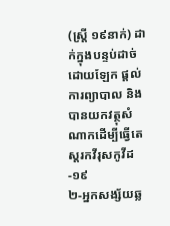(ស្រ្តី ១៩នាក់) ដាក់ក្នុងបន្ទប់ដាច់ដេាយឡែក ផ្តល់ការព្យាបាល និងបានយកវត្ថុសំណាកដេីម្បីធ្វេីតេស្តរកវីរុសកូវីដ-១៩
២-អ្នកសង្ស័យឆ្ល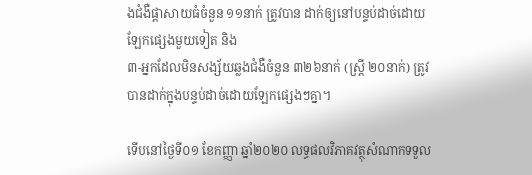ងជំងឺផ្តាសាយធំចំនួន ១១នាក់ ត្រូវបាន ដាក់ឲ្យនៅបន្ទប់ដាច់ដេាយឡែកផ្សេងមួយទៀត និង
៣-អ្នកដែលមិនសង្ស័យឆ្លងជំងឺចំនួន ៣២៦នាក់ (ស្រ្តី ២០នាក់) ត្រូវបានដាក់ក្នុងបន្ទប់ដាច់ដេាយឡែកផ្សេងៗគ្នា។

ទើបនៅថ្ងៃទី០១ ខែកញ្ញា ឆ្នាំ២០២០ លទ្ធផលវិភាគវត្ថុសំណាកទទួល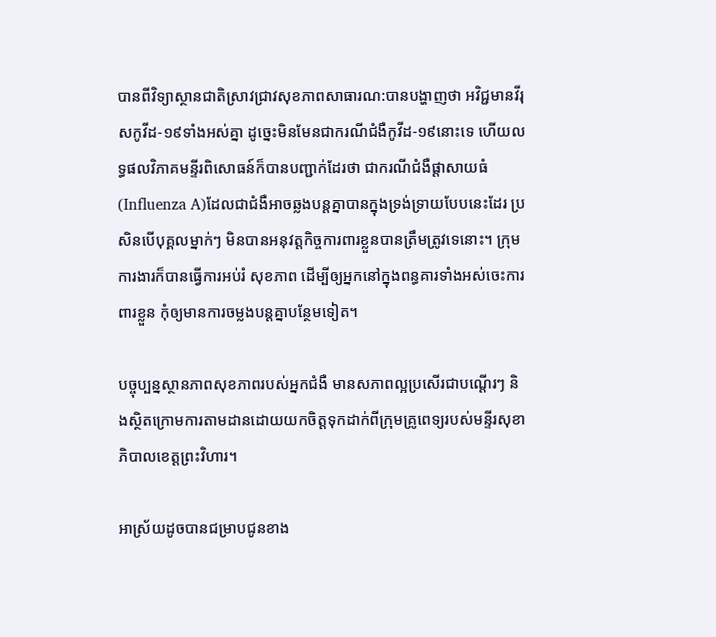បានពីវិទ្យាស្ថានជាតិស្រាវជ្រាវសុខភាពសាធារណ:បានបង្ហាញថា អវិជ្ជមានវីរុសកូវីដ-១៩ទាំងអស់គ្នា ដូច្នេះមិនមែនជាករណីជំងឺកូវីដ-១៩នោះទេ ហេីយលទ្ធផលវិភាគមន្ទីរពិសោធន៍ក៏បានបញ្ជាក់ដែរថា ជាករណីជំងឺផ្តាសាយធំ (Influenza A)ដែលជាជំងឺអាចឆ្លងបន្តគ្នាបានក្នុងទ្រង់ទ្រាយបែបនេះដែរ ប្រសិនបេីបុគ្គលម្នាក់ៗ មិនបានអនុវត្តកិច្ចការពារខ្លួនបានត្រឹមត្រូវទេនោះ។ ក្រុមការងារក៏បានធ្វេីការអប់រំ សុខភាព ដេីម្បីឲ្យអ្នកនៅក្នុងពន្ធគារទាំងអស់ចេះការពារខ្លួន កុំឲ្យមានការចម្លងបន្តគ្នាបន្ថែមទៀត។

បច្ចុប្បន្នស្ថានភាពសុខភាពរបស់អ្នកជំងឺ មានសភាពល្អប្រសេីរជាបណ្តេីរៗ និងស្ថិតក្រោមការតាមដានដោយយកចិត្តទុកដាក់ពីក្រុមគ្រូពេទ្យរបស់មន្ទីរសុខាភិបាលខេត្តព្រះវិហារ។

អាស្រ័យដូចបានជម្រាបជូនខាង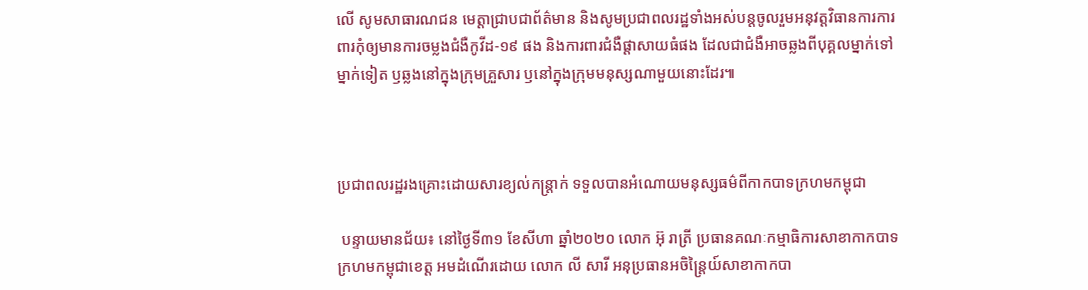លេី សូមសាធារណជន មេត្តាជ្រាបជាព័ត៌មាន និងសូមប្រជាពលរដ្ឋទាំងអស់បន្តចូលរួមអនុវត្តវិធានការការពារកុំឲ្យមានការចម្លងជំងឺកូវីដ-១៩ ផង និងការពារជំងឺផ្តាសាយធំផង ដែលជាជំងឺអាចឆ្លងពីបុគ្គលម្នាក់ទៅម្នាក់ទៀត ឫឆ្លងនៅក្នុងក្រុមគ្រួសារ ឫនៅក្នុងក្រុមមនុស្សណាមួយនោះដែរ៕



ប្រជាពលរដ្ឋរងគ្រោះដោយសារខ្យល់កន្ត្រាក់ ទទួលបានអំណោយមនុស្សធម៌ពីកាកបាទក្រហមកម្ពុជា

 បន្ទាយមានជ័យ៖ នៅថ្ងៃទី៣១ ខែសីហា ឆ្នាំ២០២០ លោក អ៊ុ រាត្រី ប្រធានគណៈកម្មាធិការសាខាកាកបាទក្រហមកម្ពុជាខេត្ត អមដំណើរដោយ លោក លី សារី អនុប្រធានអចិន្ត្រៃយ៍សាខាកាកបា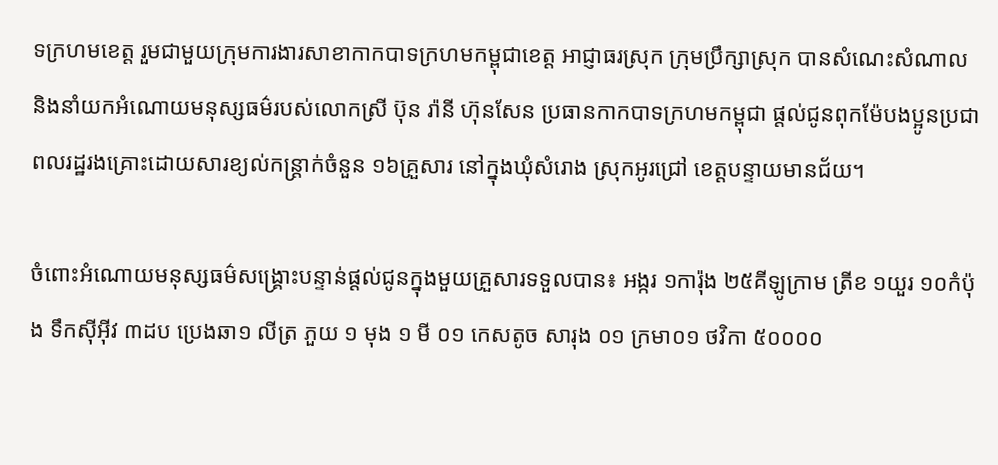ទក្រហមខេត្ត រួមជាមួយក្រុមការងារសាខាកាកបាទក្រហមកម្ពុជាខេត្ត អាជ្ញាធរស្រុក ក្រុមប្រឹក្សាស្រុក បានសំណេះសំណាល និងនាំយកអំណោយមនុស្សធម៌របស់លោកស្រី ប៊ុន រ៉ានី ហ៊ុនសែន ប្រធានកាកបាទក្រហមកម្ពុជា ផ្តល់ជូនពុកម៉ែបងប្អូនប្រជាពលរដ្ឋរងគ្រោះដោយសារខ្យល់កន្ត្រាក់ចំនួន ១៦គ្រួសារ នៅក្នុងឃុំសំរោង ស្រុកអូរជ្រៅ ខេត្តបន្ទាយមានជ័យ។

ចំពោះអំណោយមនុស្សធម៌សង្គ្រោះបន្ទាន់ផ្តល់ជូនក្នុងមួយគ្រួសារទទួលបាន៖ អង្ករ ១ការ៉ុង ២៥គីឡូក្រាម ត្រីខ ១យួរ ១០កំប៉ុង ទឹកស៊ីអុីវ ៣ដប ប្រេងឆា១ លីត្រ ភួយ ១ មុង ១ មី ០១ កេសតូច សារុង ០១ ក្រមា០១ ថវិកា ៥០០០០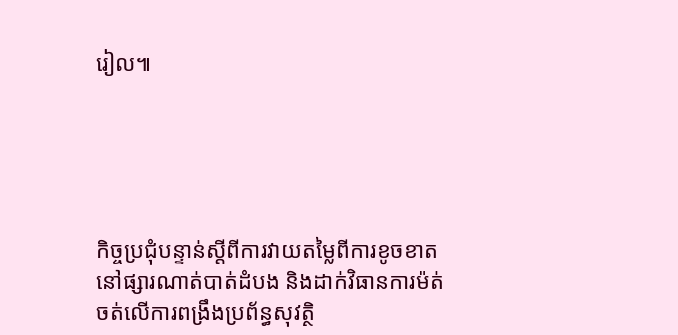រៀល៕





កិច្ចប្រជុំបន្ទាន់ស្តីពីការវាយតម្លៃពីការខូចខាតនៅផ្សារណាត់បាត់ដំបង និងដាក់វិធានការម៉ត់ចត់លើការពង្រឹងប្រព័ន្ធសុវត្ថិ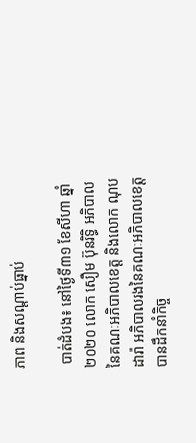ភាព និងសណ្តាប់ធ្នាប់

 បាត់ដំបង៖ នៅថ្ងៃទី៣១ ខែសីហា ឆ្នាំ២០២០ លោក សឿម ប៊ុនរិទ្ធិ អភិបាល នៃគណៈអភិបាលខេត្ត និងលោក ណុប ដារ៉ា អភិបាលរងនៃគណៈអភិបាលខេត្ត បានដឹកនាំកិច្ច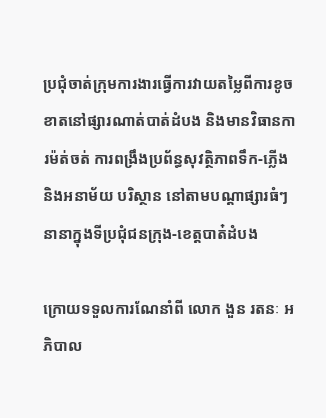ប្រជុំចាត់ក្រុមការងារធ្វើការវាយតម្លៃពីការខូចខាតនៅផ្សារណាត់បាត់ដំបង និងមានវិធានការម៉ត់ចត់ ការពង្រឹងប្រព័ន្ធសុវត្ថិភាពទឹក-ភ្លើងនិងអនាម័យ បរិស្ថាន នៅតាមបណ្តាផ្សារធំៗនានាក្នុងទីប្រជុំជនក្រុង-ខេត្តបាត៎ដំបង

ក្រោយទទួលការណែនាំពី លោក ងួន រតនៈ អភិបាល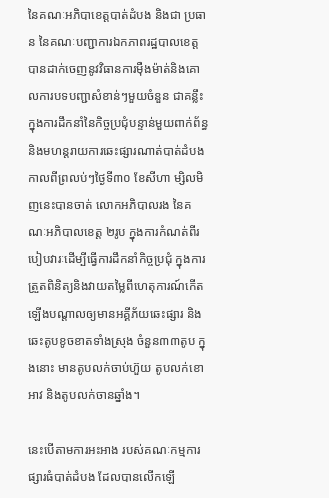នៃគណៈអភិបាខេត្តបាត់ដំបង និងជា ប្រធាន នៃគណៈបញ្ជាការឯកភាពរដ្ឋបាលខេត្ត បានដាក់ចេញនូវវិធានការម៉ឺងម៉ាត់និងគោលការបទបញ្ជាសំខាន់ៗមួយចំនួន ជាគន្លឹះក្នុងការដឹកនាំនៃកិច្ចប្រជុំបន្ទាន់មួយពាក់ព័ន្ធ និងមហន្តរាយការឆេះផ្សារណាត់បាត់ដំបង កាលពីព្រលប់ៗថ្ងៃទី៣០ ខែសីហា ម្សិលមិញនេះបានចាត់ លោកអភិបាលរង នៃគណៈអភិបាលខេត្ត ២រូប ក្នុងការកំណត់ពីរបៀបវារៈដើម្បីធ្វើការដឹកនាំកិច្ចប្រជុំ ក្នុងការត្រួតពិនិត្យនិងវាយតម្លៃពីហេតុការណ៍កើតឡើងបណ្តាលឲ្យមានអគ្គីភ័យឆេះផ្សារ និងឆេះតូបខូចខាតទាំងស្រុង ចំនួន៣៣តូប ក្នុងនោះ មានតូបលក់ចាប់ហ៊ួយ តូបលក់ខោអាវ និងតូបលក់ចានឆ្នាំង។

នេះបើតាមការអះអាង របស់គណៈកម្មការផ្សារធំបាត់ដំបង ដែលបានលើកឡើ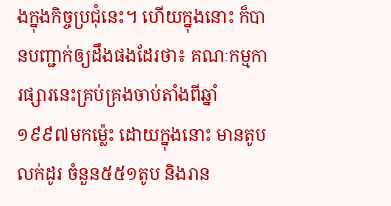ងក្នុងកិច្ចប្រជុំនេះ។ ហើយក្នុងនោះ ក៏បានបញ្ជាក់ឲ្យដឹងផងដែរថា៖ គណៈកម្មការផ្សារនេះគ្រប់គ្រងចាប់តាំងពីឆ្នាំ១៩៩៧មកម៉្លេះ ដោយក្នុងនោះ មានតូបលក់ដូរ ចំនួន៥៥១តូប និងរាន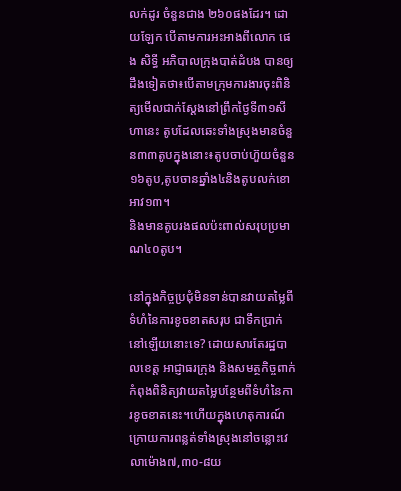លក់ដូរ ចំនួនជាង ២៦០ផងដែរ។ ដោយឡែក បើតាមការអះអាងពីលោក ផេង សិទ្ធី អភិបាលក្រុងបាត់ដំបង បានឲ្យដឹងទៀតថា៖បើតាមក្រុមការងារចុះពិនិត្យមើលជាក់ស្តែងនៅព្រឹកថ្ងៃទី៣១សីហានេះ តូបដែលឆេះទាំងស្រុងមានចំនួន៣៣តូបក្នុងនោះ៖តូបចាប់ហ៊ួយចំនួន១៦តូប,តូបចានឆ្នាំង៤និងតូបលក់ខោអាវ១៣។
និងមានតូបរងផលប៉ះពាល់សរុបប្រមាណ៤០តូប។

នៅក្នុងកិច្ចប្រជុំមិនទាន់បានវាយតម្លៃពីទំហំនៃការខូចខាតសរុប ជាទឹកប្រាក់នៅឡើយនោះទេ? ដោយសារតែរដ្ឋបាលខេត្ត អាជ្ញាធរក្រុង និងសមត្ថកិច្ចពាក់កំពុងពិនិត្យវាយតម្លៃបន្ថែមពីទំហំនៃការខូចខាតនេះ។ហើយក្នុងហេតុការណ៍ ក្រោយការពន្លត់ទាំងស្រុងនៅចន្លោះវេលាម៉ោង៧,៣០-៨យ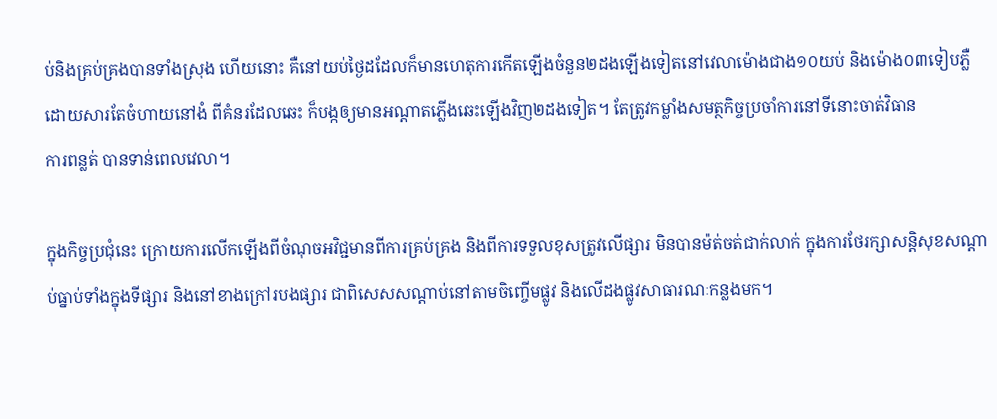ប់និងគ្រប់គ្រងបានទាំងស្រុង ហើយនោះ គឺនៅយប់ថ្ងៃដដែលក៏មានហេតុការកើតឡើងចំនួន២ដងឡើងទៀតនៅវេលាម៉ោងជាង១០យប់ និងម៉ោង០៣ទៀបភ្លឺដោយសារតែចំហាយនៅងំ ពីគំនរដែលឆេះ ក៏បង្កឲ្យមានអណ្តាតភ្លើងឆេះឡើងវិញ២ដងទៀត។ តែត្រូវកម្លាំងសមត្ថកិច្ចប្រចាំការនៅទីនោះចាត់វិធាន
ការពន្លត់ បានទាន់ពេលវេលា។

ក្នុងកិច្ចប្រជុំនេះ ក្រោយការលើកឡើងពីចំណុចអវិជ្ជមានពីការគ្រប់គ្រង និងពីការទទួលខុសត្រូវលើផ្សារ មិនបានម៉ត់ចត់ជាក់លាក់ ក្នុងការថែរក្សាសន្តិសុខសណ្តាប់ធ្នាប់ទាំងក្នុងទីផ្សារ និងនៅខាងក្រៅរបងផ្សារ ជាពិសេសសណ្តាប់នៅតាមចិញ្ចើមផ្លូវ និងលើដងផ្លូវសាធារណៈកន្លងមក។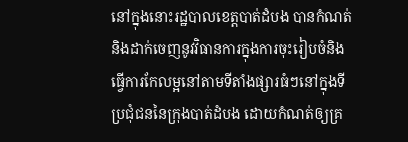នៅក្នុងនោះរដ្ឋបាលខេត្តបាត់ដំបង បានកំណត់ និងដាក់ចេញនូវវិធានការក្នុងការចុះរៀបចំនិងធ្វើការកែលម្អនៅតាមទីតាំងផ្សារធំៗនៅក្នុងទីប្រជុំជននៃក្រុងបាត់ដំបង ដោយកំណត់ឲ្យគ្រ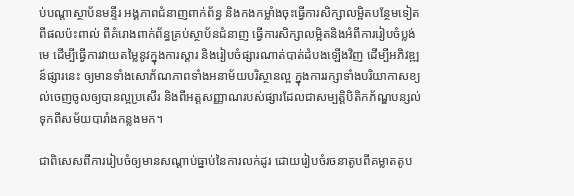ប់បណ្តាស្ថាប័នមន្ទីរ អង្គភាពជំនាញពាក់ព័ន្ធ និងកងកម្លាំងចុះធ្វើការសិក្សាលម្អិតបន្ថែមទៀត ពីផលប៉ះពាល់ ពីគំរោងពាក់ព័ន្ធគ្រប់ស្ថាប័នជំនាញ ធ្វើការសិក្សាលម្អិតនិងអំពីការរៀបចំប្លង់មេ ដើម្បីធ្វើការវាយតម្លៃនូវក្នុងការស្តារ និងរៀបចំផ្សារណាត់បាត់ដំបងឡើងវិញ ដើម្បីអភិវឌ្ឍន៍ផ្សារនេះ ឲ្យមានទាំងសោភ័ណភាពទាំងអនាម័យបរិស្ថានល្អ ក្នុងការរក្សាទាំងបរិយាកាសខ្យល់ចេញចូលឲ្យបានល្អប្រសើរ និងពីអត្តសញ្ញាណរបស់ផ្សារដែលជាសម្បត្តិបិតិកភ័ណ្ឌបន្សល់ទុកពីសម័យបារាំងកន្លងមក។

ជាពិសេសពីការរៀបចំឲ្យមានសណ្តាប់ធ្នាប់នៃការលក់ដូរ ដោយរៀបចំរចនាតូបពីគម្លាតតូប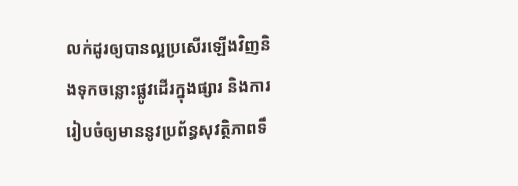លក់ដូរឲ្យបានល្អប្រសើរឡើងវិញនិងទុកចន្លោះផ្លូវដើរក្នុងផ្សារ និងការរៀបចំឲ្យមាននូវប្រព័ន្ធសុវត្ថិភាពទឹ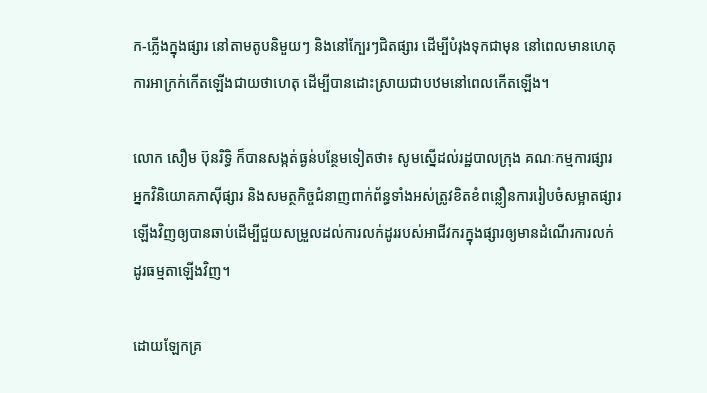ក-ភ្លើងក្នុងផ្សារ នៅតាមតូបនិមួយៗ និងនៅក្បែរៗជិតផ្សារ ដើម្បីបំរុងទុកជាមុន នៅពេលមានហេតុការអាក្រក់កើតឡើងជាយថាហេតុ ដើម្បីបានដោះស្រាយជាបឋមនៅពេលកើតឡើង។

លោក សឿម ប៊ុនរិទ្ធិ ក៏បានសង្កត់ធ្ងន់បន្ថែមទៀតថា៖ សូមស្នើដល់រដ្ឋបាលក្រុង គណៈកម្មការផ្សារ អ្នកវិនិយោគភាស៊ីផ្សារ និងសមត្ថកិច្ចជំនាញពាក់ព័ន្ធទាំងអស់ត្រូវខិតខំពន្លឿនការរៀបចំសម្អាតផ្សារឡើងវិញឲ្យបានឆាប់ដើម្បីជួយសម្រួលដល់ការលក់ដូររបស់អាជីវករក្នុងផ្សារឲ្យមានដំណើរការលក់ដូរធម្មតាឡើងវិញ។

ដោយឡែកគ្រ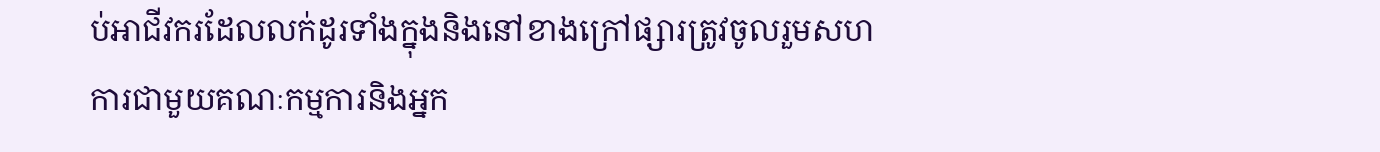ប់អាជីវករដែលលក់ដូរទាំងក្នុងនិងនៅខាងក្រៅផ្សារត្រូវចូលរួមសហការជាមួយគណៈកម្មការនិងអ្នក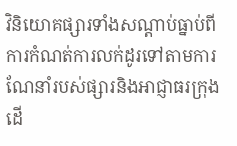វិនិយោគផ្សារទាំងសណ្តាប់ធ្នាប់ពីការកំណត់ការលក់ដូរទៅតាមការណែនាំរបស់ផ្សារនិងអាជ្ញាធរក្រុង ដើ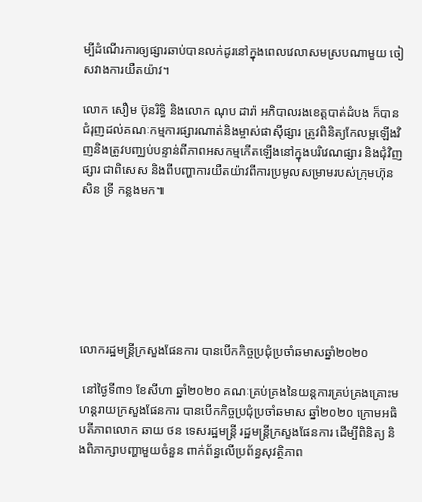ម្បីដំណើរការឲ្យផ្សារឆាប់បានលក់ដូរនៅក្នុងពេលវេលាសមស្របណាមួយ ចៀសវាងការយឺតយ៉ាវ។

លោក សឿម ប៊ុនរិទ្ធិ និងលោក ណុប ដារ៉ា អភិបាលរងខេត្តបាត់ដំបង ក៏បានជំរុញដល់គណៈកម្មការផ្សារណាត់និងម្ចាស់ផាស៊ីផ្សារ ត្រូវពិនិត្យកែលម្អឡើងវិញនិងត្រូវបញ្ឈប់បន្ទាន់ពីភាពអសកម្មកើតឡើងនៅក្នុងបរិវេណផ្សារ និងជុំវិញផ្សារ ជាពិសេស និងពីបញ្ហាការយឺតយ៉ាវពីការប្រមូលសម្រាមរបស់ក្រុមហ៊ុន សិន ទ្រី កន្លងមក៕







លោករដ្ឋមន្ត្រីក្រសួងផែនការ បានបើកកិច្ចប្រជុំប្រចាំឆមាសឆ្នាំ២០២០

 នៅថ្ងៃទី៣១ ខែសីហា ឆ្នាំ២០២០ គណៈគ្រប់គ្រងនៃយន្តការគ្រប់គ្រងគ្រោះមហន្តរាយក្រសួងផែនការ បានបើកកិច្ចប្រជុំប្រចាំឆមាស ឆ្នាំ២០២០ ក្រោមអធិបតីភាពលោក ឆាយ ថន ទេសរដ្ឋមន្ត្រី រដ្ឋមន្ត្រីក្រសួងផែនការ ដើម្បីពិនិត្យ និងពិភាក្សាបញ្ហាមួយចំនួន ពាក់ព័ន្ធលើប្រព័ន្ធសុវត្ថិភាព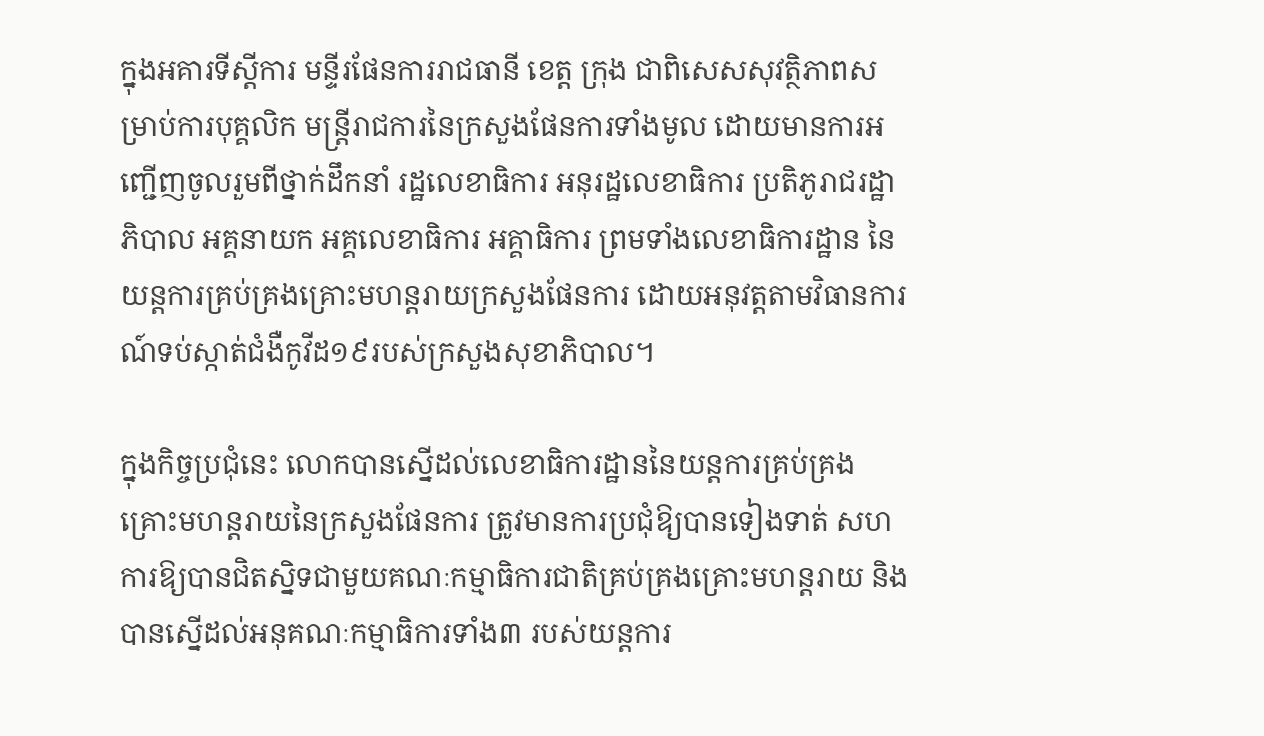ក្នុងអគារទីស្តីការ មន្ទីរផែនការរាជធានី ខេត្ត ក្រុង ជាពិសេសសុវត្ថិភាពសម្រាប់ការបុគ្គលិក មន្ត្រីរាជការនៃក្រសួងផែនការទាំងមូល ដោយមានការអញ្ជើញចូលរួមពីថ្នាក់ដឹកនាំ រដ្ឋលេខាធិការ អនុរដ្ឋលេខាធិការ ប្រតិភូរាជរដ្ឋាភិបាល អគ្គនាយក អគ្គលេខាធិការ អគ្គាធិការ ព្រមទាំងលេខាធិការដ្ឋាន នៃយន្តការគ្រប់គ្រងគ្រោះមហន្តរាយក្រសួងផែនការ ដោយអនុវត្តតាមវិធានការណ៍ទប់ស្កាត់ជំងឺកូវីដ១៩របស់ក្រសួងសុខាភិបាល។

ក្នុងកិច្ចប្រជុំនេះ លោកបានស្នើដល់លេខាធិការដ្ឋាននៃយន្តការគ្រប់គ្រងគ្រោះមហន្តរាយនៃក្រសួងផែនការ ត្រូវមានការប្រជុំឱ្យបានទៀងទាត់ សហការឱ្យបានជិតស្និទជាមួយគណៈកម្មាធិការជាតិគ្រប់គ្រងគ្រោះមហន្តរាយ និងបានស្នើដល់អនុគណៈកម្មាធិការទាំង៣ របស់យន្តការ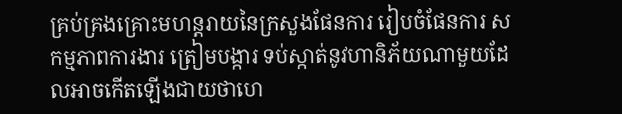គ្រប់គ្រងគ្រោះមហន្តរាយនៃក្រសួងផែនការ រៀបចំផែនការ សកម្មភាពការងារ ត្រៀមបង្ការ ទប់ស្កាត់នូវហានិភ័យណាមួយដែលអាចកើតឡើងជាយថាហេ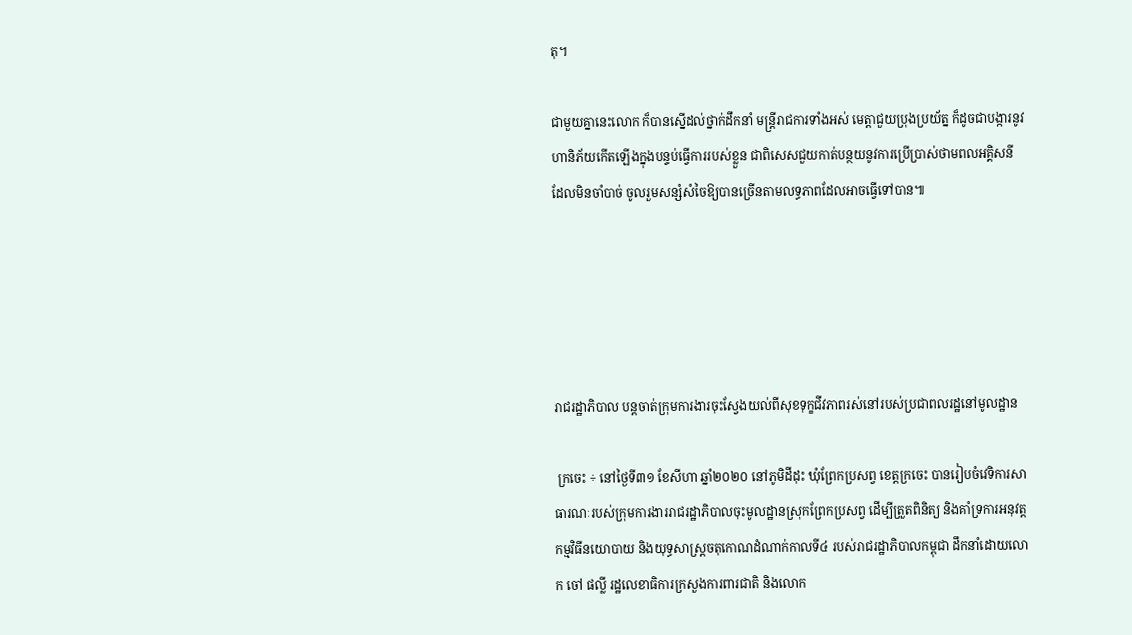តុ។

ជាមួយគ្នានេះលោក ក៏បានស្នើដល់ថ្នាក់ដឹកនាំ មន្ត្រីរាជការទាំងអស់ មេត្តាជួយប្រុងប្រយ័ត្ន ក៏ដូចជាបង្ការនូវហានិភ័យកើតឡើងក្នុងបន្ទប់ធ្វើការរបស់ខ្លួន ជាពិសេសជួយកាត់បន្ថយនូវការប្រើប្រាស់ថាមពលអគ្គិសនី ដែលមិនចាំបាច់ ចូលរួមសន្សំសំចៃឱ្យបានច្រើនតាមលទ្ធភាពដែលអាចធ្វើទៅបាន៕





រាជរដ្ឋាភិបាល បន្តចាត់ក្រុមការងារចុះស្វែងយល់ពីសុខទុក្ខជីវភាពរស់នៅរបស់ប្រជាពលរដ្ឋនៅមូលដ្ឋាន

 ក្រចេះ ÷ នៅថ្ងៃទី៣១ ខែសីហា ឆ្នាំ២០២០ នៅភូមិដីដុះ ឃុំព្រែកប្រសព្វ ខេត្តក្រចេះ បានរៀបចំវេទិការសាធារណៈរបស់ក្រុមការងាររាជរដ្ឋាភិបាលចុះមូលដ្ឋានស្រុកព្រែកប្រសព្វ ដើម្បីត្រួតពិនិត្យ និងគាំទ្រការអនុវត្តកម្មវិធីនយោបាយ និងយុទ្ធសាស្ត្រចតុកោណដំណាក់កាលទី៤ របស់រាជរដ្ឋាភិបាលកម្ពុជា ដឹកនាំដោយលោក ចៅ ផល្លី រដ្ឋលេខាធិការក្រសួងការពារជាតិ និងលោក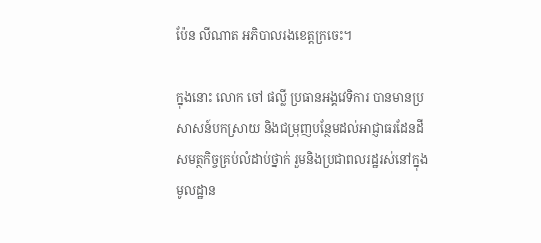ប៉ែន លីណាត អភិបាលរងខេត្តក្រចេះ។

ក្នុងនោះ លោក ចៅ ផល្លី ប្រធានអង្គវេទិការ បានមានប្រសាសន៍បកស្រាយ និងជម្រុញបន្ថែមដល់អាជ្ញាធរដែនដី សមត្ថកិច្ចគ្រប់លំដាប់ថ្នាក់ រួមនិងប្រជាពលរដ្ឋរស់នៅក្នុងមូលដ្ឋាន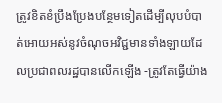ត្រូវខិតខំប្រឹងប្រែងបន្ថែមទៀតដើម្បីលុបបំបាត់អោយអស់នូវចំណុចអវិជ្ជមានទាំងឡាយដែលប្រជាពលរដ្ឋបានលើកឡើង -ត្រូវតែធ្វើយ៉ាង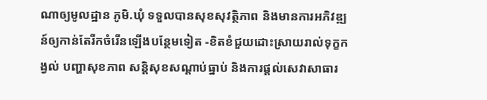ណាឲ្យមូលដ្ឋាន ភូមិ.ឃុំ ទទួលបានសុខសុវត្ថិភាព និងមានការអភិវឌ្ឍន៍ឲ្យកាន់តែរីកចំរើនឡើងបន្ថែមទៀត -ខិតខំជួយដោះស្រាយរាល់ទុក្ខកង្វល់ បញ្ហាសុខភាព សន្តិសុខសណ្ដាប់ធ្នាប់ និងការផ្តល់សេវាសាធារ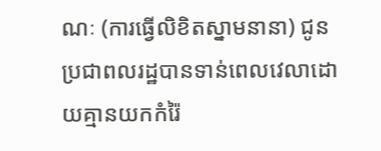ណៈ (ការធ្វើលិខិតស្នាមនានា) ជូនប្រជាពលរដ្ឋបានទាន់ពេលវេលាដោយគ្មានយកកំរ៉ៃ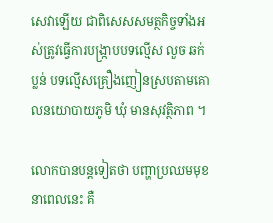សេវាឡើយ ជាពិសេសសមត្ថកិច្ចទាំងអស់ត្រូវធ្វើការបង្ក្រាបបទល្មើស លួច ឆក់ ប្លន់ បទល្មើសគ្រឿងញៀនស្របតាមគោលនយោបាយភូមិ ឃុំ មានសុវត្ថិភាព ។

លោកបានបន្តទៀតថា បញ្ហាប្រឈមមុខនាពេលនេះ គឺ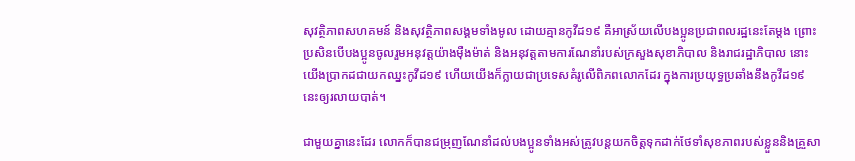សុវត្ថិភាពសហគមន៍ និងសុវត្ថិភាពសង្គមទាំងមូល ដោយគ្មានកូវីដ១៩ គឺអាស្រ័យលើបងប្អូនប្រជាពលរដ្ឋនេះតែម្តង ព្រោះប្រសិនបើបងប្អូនចូលរួមអនុវត្តយ៉ាងម៉ឺងម៉ាត់ និងអនុវត្តតាមការណែនាំរបស់ក្រសួងសុខាភិបាល និងរាជរដ្ឋាភិបាល នោះយើងប្រាកដជាយកឈ្នះកូវីដ១៩ ហើយយើងក៏ក្លាយជាប្រទេសគំរូលើពិភពលោកដែរ ក្នុងការប្រយុទ្ធប្រឆាំងនឹងកូវីដ១៩នេះឲ្យរលាយបាត់។

ជាមួយគ្នានេះដែរ លោកក៏បានជម្រុញណែនាំដល់បងប្អូនទាំងអស់ត្រូវបន្តយកចិត្តទុកដាក់ថែទាំសុខភាពរបស់ខ្លួននិងគ្រួសា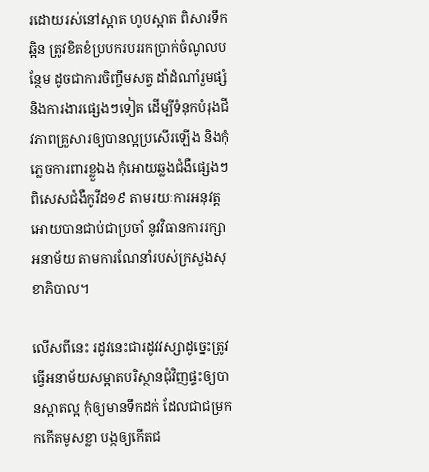រដោយរស់នៅស្អាត ហូបស្អាត ពិសារទឹកឆ្អិន ត្រូវខិតខំប្របករបររកប្រាក់ចំណូលបន្ថែម ដូចជាការចិញ្ចឹមសត្វ ដាំដំណាំរួមផ្សំ និងការងារផ្សេងៗទៀត ដើម្បីទំនុកបំរុងជីវភាពគ្រួសារឲ្យបានល្អប្រសើរឡើង និងកុំភ្លេចការពារខ្លួឯង កុំអោយឆ្លងជំងឺផ្សេងៗ ពិសេសជំងឺកូវីដ១៩ តាមរយៈការអនុវត្តអោយបានជាប់ជាប្រចាំ នូវវិធានការរក្សាអនាម័យ តាមការណែនាំរបស់ក្រសួងសុខាភិបាល។

លើសពីនេះ រដូវនេះជារដូវវស្សាដូច្នេះត្រូវធ្វើអនាម័យសម្អាតបរិស្ថានជុំវិញផ្ទះឲ្យបានស្អាតល្អ កុំឲ្យមានទឹកដក់ ដែលជាជម្រកកកើតមូសខ្លា បង្កឲ្យកើតជ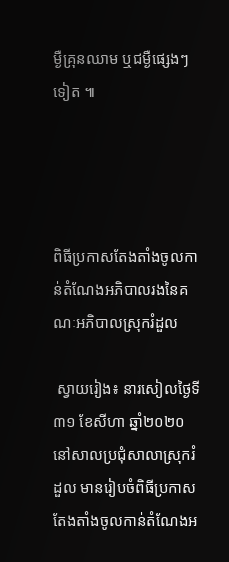ម្ងឺគ្រុនឈាម ឬជម្ងឺផ្សេងៗទៀត ៕




ពិធីប្រកាសតែងតាំងចូលកាន់តំណែងអភិបាលរងនៃគណៈអភិបាលស្រុករំដួល

 ស្វាយរៀង៖ នារសៀលថ្ងៃទី៣១ ខែសីហា ឆ្នាំ២០២០ នៅសាលប្រជុំសាលាស្រុករំដួល មានរៀបចំពិធីប្រកាសតែងតាំងចូលកាន់តំណែងអ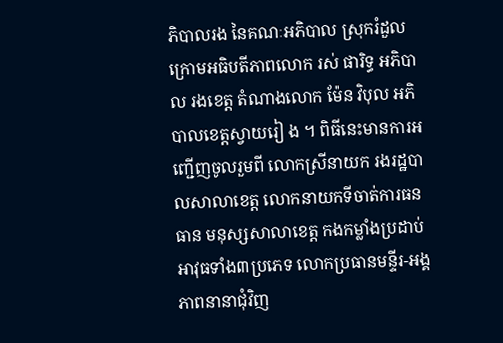ភិបាលរង នៃគណៈអភិបាល ស្រុករំដួល ក្រោមអធិបតីភាពលោក រស់ ផារិទ្ធ អភិបាល រងខេត្ត តំណាងលោក ម៉ែន វិបុល អភិបាលខេត្តស្វាយរៀ ង ។ ពិធីនេះមានការអញ្ជើញចូលរួមពី លោកស្រីនាយក រងរដ្ឋបាលសាលាខេត្ត លោកនាយកទីចាត់ការធនធាន មនុស្សសាលាខេត្ត កងកម្លាំងប្រដាប់អាវុធទាំង៣ប្រភេទ លោកប្រធានមន្ទីរ-អង្គភាពនានាជុំវិញ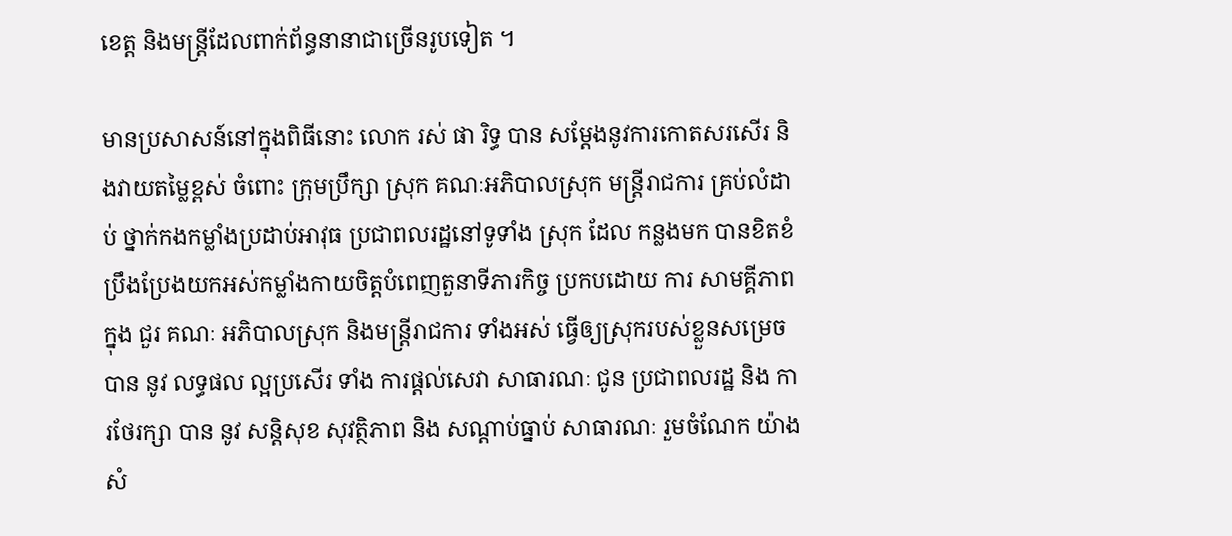ខេត្ត និងមន្រ្តីដែលពាក់ព័ន្ធនានាជាច្រើនរូបទៀត ។

មានប្រសាសន៍នៅក្នុងពិធីនោះ លោក រស់ ផា រិទ្ធ បាន សម្ដែងនូវការកោតសរសើរ និងវាយតម្លៃខ្ពស់ ចំពោះ ក្រុមប្រឹក្សា ស្រុក គណៈអភិបាលស្រុក មន្ត្រីរាជការ គ្រប់លំដាប់ ថ្នាក់កងកម្លាំងប្រដាប់អាវុធ ប្រជាពលរដ្ឋនៅទូទាំង ស្រុក ដែល កន្លងមក បានខិតខំប្រឹងប្រែងយកអស់កម្លាំងកាយចិត្តបំពេញតួនាទីភារកិច្ច ប្រកបដោយ ការ សាមគ្គីភាព ក្នុង ជួរ គណៈ អភិបាលស្រុក និងមន្ត្រីរាជការ ទាំងអស់ ធ្វើឲ្យស្រុករបស់ខ្លួនសម្រេចបាន នូវ លទ្ធផល ល្អប្រសើរ ទាំង ការផ្ដល់សេវា សាធារណៈ ជូន ប្រជាពលរដ្ឋ និង ការថែរក្សា បាន នូវ សន្តិសុខ សុវត្ថិភាព និង សណ្ដាប់ធ្នាប់ សាធារណៈ រួមចំណែក យ៉ាងសំ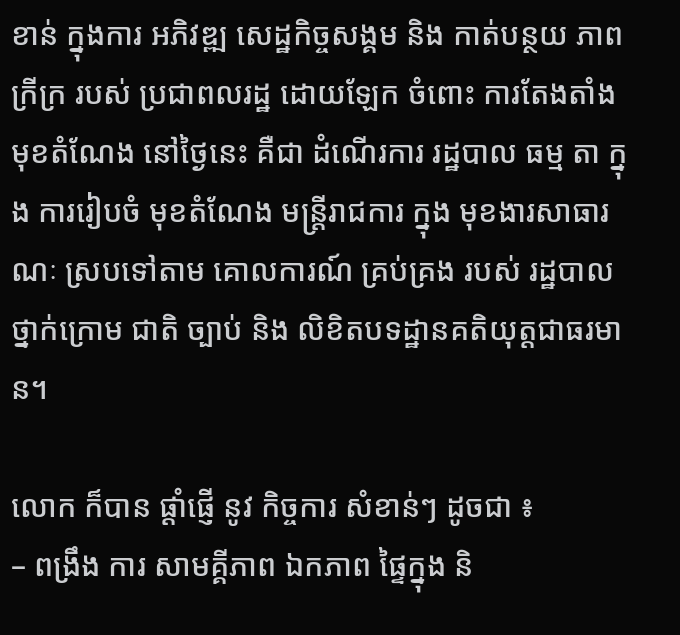ខាន់ ក្នុងការ អភិវឌ្ឍ សេដ្ឋកិច្ចសង្គម និង កាត់បន្ថយ ភាពក្រីក្រ របស់ ប្រជាពលរដ្ឋ ដោយឡែក ចំពោះ ការតែងតាំង មុខតំណែង នៅថ្ងៃនេះ គឺជា ដំណើរការ រដ្ឋបាល ធម្ម តា ក្នុង ការរៀបចំ មុខតំណែង មន្ត្រីរាជការ ក្នុង មុខងារសាធារណៈ ស្របទៅតាម គោលការណ៍ គ្រប់គ្រង របស់ រដ្ឋបាល ថ្នាក់ក្រោម ជាតិ ច្បាប់ និង លិខិតបទដ្ឋានគតិយុត្តជាធរមាន។

លោក ក៏បាន ផ្ដាំផ្ញើ នូវ កិច្ចការ សំខាន់ៗ ដូចជា ៖
– ពង្រឹង ការ សាមគ្គីភាព ឯកភាព ផ្ទៃក្នុង និ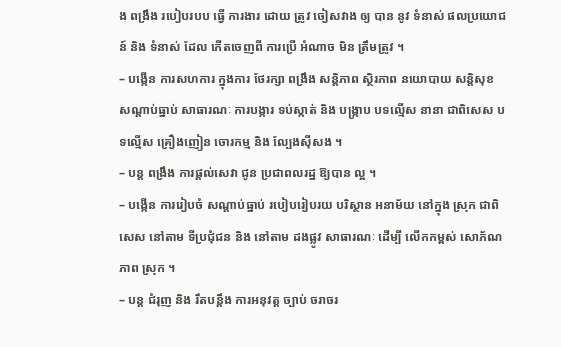ង ពង្រឹង របៀបរបប ធ្វើ ការងារ ដោយ ត្រូវ ចៀសវាង ឲ្យ បាន នូវ ទំនាស់ ផលប្រយោជន៍ និង ទំនាស់ ដែល កើតចេញពី ការប្រើ អំណាច មិន ត្រឹមត្រូវ ។
– បង្កើន ការសហការ ក្នុងការ ថែរក្សា ពង្រឹង សន្តិភាព ស្ថិរភាព នយោបាយ សន្តិសុខ សណ្ដាប់ធ្នាប់ សាធារណៈ ការបង្ការ ទប់ស្កាត់ និង បង្ក្រាប បទល្មើស នានា ជាពិសេស បទល្មើស គ្រឿងញៀន ចោរកម្ម និង ល្បែងស៊ីសង ។
– បន្ត ពង្រឹង ការផ្តល់សេវា ជូន ប្រជាពលរដ្ឋ ឱ្យបាន ល្អ ។
– បង្កើន ការរៀបចំ សណ្ដាប់ធ្នាប់ របៀបរៀបរយ បរិស្ថាន អនាម័យ នៅក្នុង ស្រុក ជាពិសេស នៅតាម ទីប្រជុំជន និង នៅតាម ដងផ្លូវ សាធារណៈ ដើម្បី លើកកម្ពស់ សោភ័ណភាព ស្រុក ។
– បន្ត ជំរុញ និង រឹតបន្តឹង ការអនុវត្ត ច្បាប់ ចរាចរ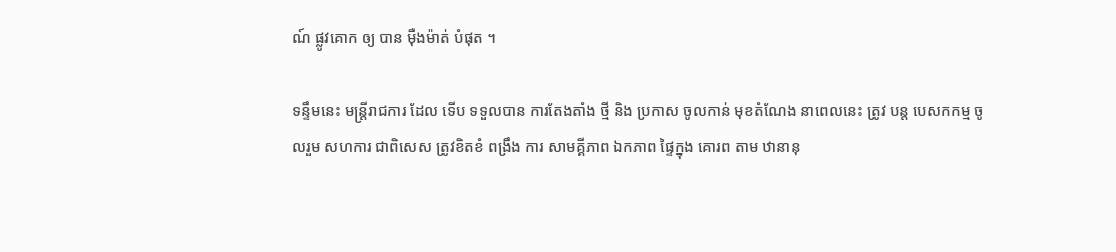ណ៍ ផ្លូវគោក ឲ្យ បាន ម៉ឺងម៉ាត់ បំផុត ។

ទន្ទឹមនេះ មន្ត្រីរាជការ ដែល ទើប ទទួលបាន ការតែងតាំង ថ្មី និង ប្រកាស ចូលកាន់ មុខតំណែង នាពេលនេះ ត្រូវ បន្ត បេសកកម្ម ចូលរួម សហការ ជាពិសេស ត្រូវខិតខំ ពង្រឹង ការ សាមគ្គីភាព ឯកភាព ផ្ទៃក្នុង គោរព តាម ឋានានុ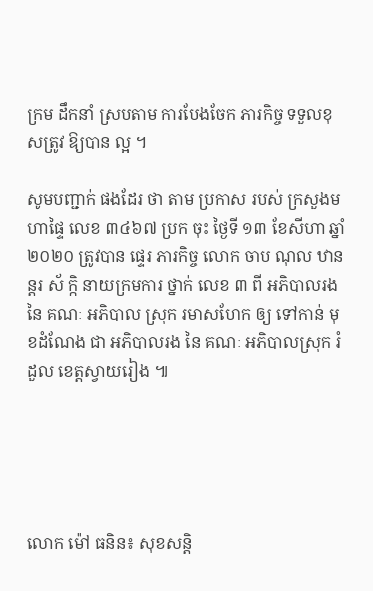ក្រម ដឹកនាំ ស្របតាម ការបែងចែក ភារកិច្ច ទទួលខុសត្រូវ ឱ្យបាន ល្អ ។

សូមបញ្ជាក់ ផងដែរ ថា តាម ប្រកាស របស់ ក្រសួងមហាផ្ទៃ លេខ ៣៤៦៧ ប្រក ចុះ ថ្ងៃទី ១៣ ខែសីហា ឆ្នាំ ២០២០ ត្រូវបាន ផ្ទេរ ភារកិច្ច លោក ចាប ណុល ឋានន្តរ ស័ ក្កិ នាយក្រមការ ថ្នាក់ លេខ ៣ ពី អភិបាលរង នៃ គណៈ អភិបាល ស្រុក រមាសហែក ឲ្យ ទៅកាន់ មុខដំណែង ជា អភិបាលរង នៃ គណៈ អភិបាលស្រុក រំដួល ខេត្តស្វាយរៀង ៕





លោក ម៉ៅ ធនិន៖ សុខសន្តិ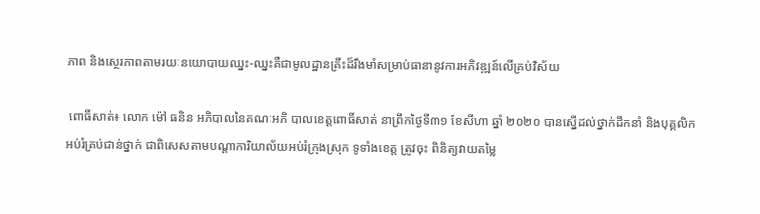ភាព និងស្ថេរភាពតាមរយៈនយោបាយឈ្នះ-ឈ្នះគឺជាមូលដ្ឋានគ្រឹះដ៏រឹងមាំសម្រាប់ធានានូវការអភិវឌ្ឍន៍លើគ្រប់វិស័យ

 ពោធិ៍សាត់៖ លោក ម៉ៅ ធនិន អភិបាលនៃគណៈអភិ បាលខេត្តពោធិ៍សាត់ នាព្រឹកថ្ងៃទី៣១ ខែសីហា ឆ្នាំ ២០២០ បានស្នើដល់ថ្នាក់ដឹកនាំ និងបុគ្គលិកអប់រំគ្រប់ជាន់ថ្នាក់ ជាពិសេសតាមបណ្តាការិយាល័យអប់រំក្រុងស្រុក ទូទាំងខេត្ត ត្រូវចុះ ពិនិត្យវាយតម្លៃ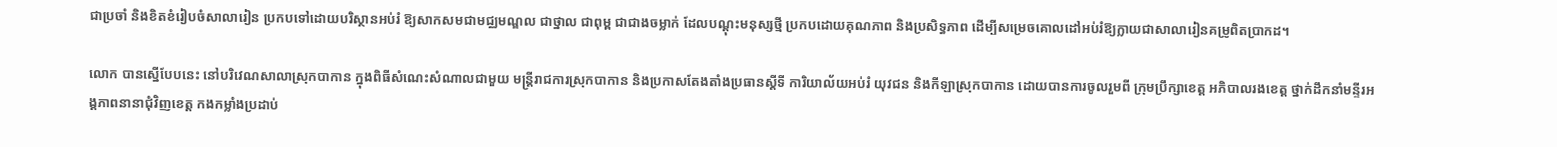ជាប្រចាំ និងខិតខំរៀបចំសាលារៀន ប្រកបទៅដោយបរិស្ថានអប់រំ ឱ្យសាកសមជាមជ្ឈមណ្ឌល ជាថ្នាល ជាពុម្ព ជាជាងចម្លាក់ ដែលបណ្តុះមនុស្សថ្មី ប្រកបដោយគុណភាព និងប្រសិទ្ធភាព ដើម្បីសម្រេចគោលដៅអប់រំឱ្យក្លាយជាសាលារៀនគម្រូពិតប្រាកដ។

លោក បានស្នើបែបនេះ នៅបរិវេណសាលាស្រុកបាកាន ក្នុងពិធីសំណេះសំណាលជាមួយ មន្ត្រីរាជការស្រុកបាកាន និងប្រកាសតែងតាំងប្រធានស្តីទី ការិយាល័យអប់រំ យុវជន និងកីឡាស្រុកបាកាន ដោយបានការចូលរួមពី ក្រុមប្រឹក្សាខេត្ត អភិបាលរងខេត្ត ថ្នាក់ដឹកនាំមន្ទីរអង្គភាពនានាជុំវិញខេត្ត កងកម្លាំងប្រដាប់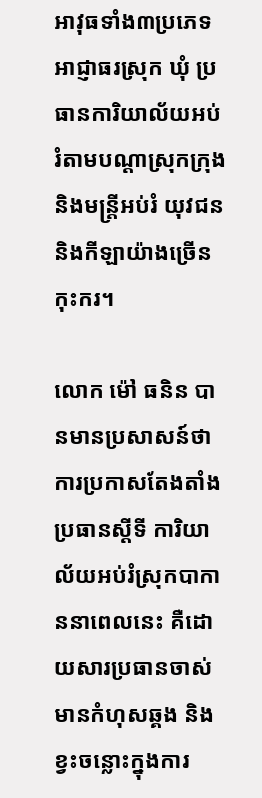អាវុធទាំង៣ប្រភេទ អាជ្ញាធរស្រុក ឃុំ ប្រធានការិយាល័យអប់រំតាមបណ្តាស្រុកក្រុង និងមន្ត្រីអប់រំ យុវជន និងកីឡាយ៉ាងច្រើនកុះករ។

លោក ម៉ៅ ធនិន បានមានប្រសាសន៍ថា ការប្រកាសតែងតាំង ប្រធានស្តីទី ការិយាល័យអប់រំស្រុកបាកាននាពេលនេះ គឺដោយសារប្រធានចាស់មានកំហុសឆ្គង និងខ្វះចន្លោះក្នុងការ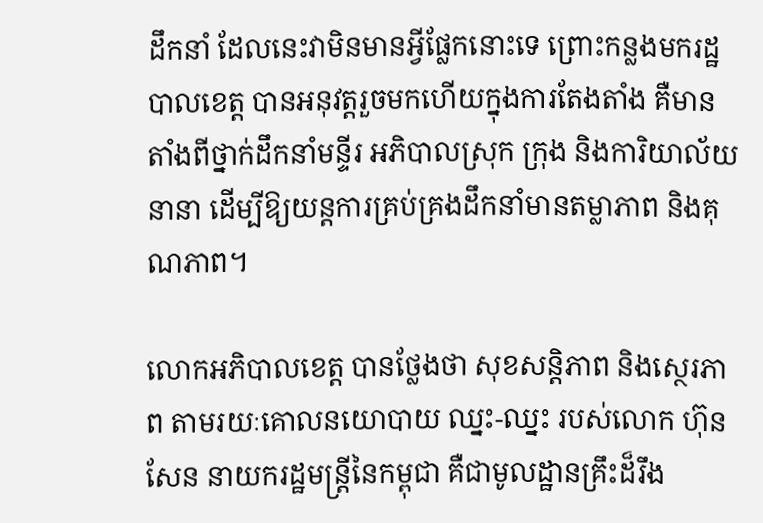ដឹកនាំ ដែលនេះវាមិនមានអ្វីផ្លែកនោះទេ ព្រោះកន្លងមករដ្ឋបាលខេត្ត បានអនុវត្តរួចមកហើយក្នុងការតែងតាំង គឺមានតាំងពីថ្នាក់ដឹកនាំមន្ទីរ អភិបាលស្រុក ក្រុង និងការិយាល័យនានា ដើម្បីឱ្យយន្តការគ្រប់គ្រងដឹកនាំមានតម្លាភាព និងគុណភាព។

លោកអភិបាលខេត្ត បានថ្លែងថា សុខសន្តិភាព និងស្ថេរភាព តាមរយៈគោលនយោបាយ ឈ្នះ-ឈ្នះ របស់លោក ហ៊ុន សែន នាយករដ្ឋមន្ត្រីនៃកម្ពុជា គឺជាមូលដ្ឋានគ្រឹះដ៏រឹង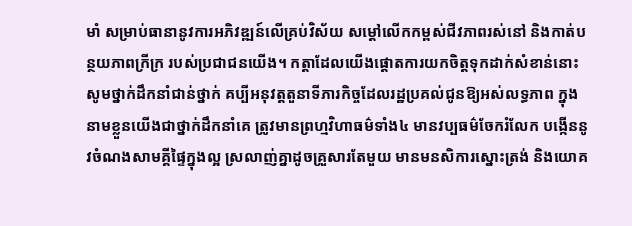មាំ សម្រាប់ធានានូវការអភិវឌ្ឍន៍លើគ្រប់វិស័យ សម្តៅលើកកម្ពស់ជីវភាពរស់នៅ និងកាត់បន្ថយភាពក្រីក្រ របស់ប្រជាជនយើង។ កត្តាដែលយើងផ្តោតការយកចិត្តទុកដាក់សំខាន់នោះ សូមថ្នាក់ដឹកនាំជាន់ថ្នាក់ គប្បីអនុវត្តតួនាទីភារកិច្ចដែលរដ្ឋប្រគល់ជូនឱ្យអស់លទ្ធភាព ក្នុង នាមខ្លួនយើងជាថ្នាក់ដឹកនាំគេ ត្រូវមានព្រហ្មវិហាធម៌ទាំង៤ មានវប្បធម៌ចែករំលែក បង្កើននូវចំណងសាមគ្គីផ្ទៃក្នុងល្អ ស្រលាញ់គ្នាដូចគ្រួសារតែមួយ មានមនសិការស្នោះត្រង់ និងយោគ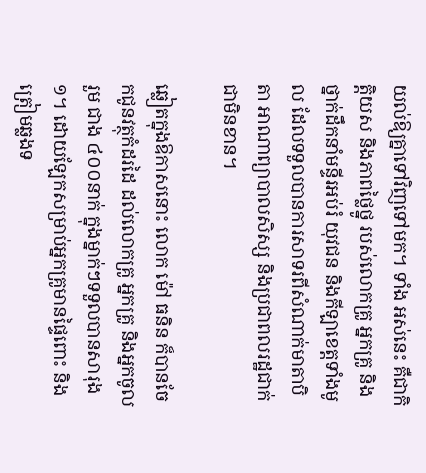យល់ឱ្យគ្នាទៅវិញទៅមក។ ទាំង អស់នេះ គឺជាកិត្តិយស និងភាពថ្លៃថ្នូ របស់លោកគ្រូ អ្នកគ្រូ និងថ្នាក់ដឹកនាំមន្ទីរអប់រំ យុវជន និងកីឡាខេត្តទាំងមូល ដែលទទួលបានការសាទរពីសំណាក់មាតាបិតា អាណាព្យាបាលសិស្ស និងប្រជាពលរដ្ឋជាក់ជាមិនខាន។

ឆ្លៀតក្នុងឱកាសនោះ លោក ម៉ៅ ធនិន ក៏បានចែកជូនវត្ថុកំដរដៃ ដល់លោកគ្រូ អ្នកគ្រូ និងអ្នកចូលរួម ជាង ៤០០នាក់ ក្នុងម្នាក់ៗទទួលបានសារុង១។ ដោយឡែកសម្រាប់អ្នកគ្រូមានផ្ទៃពោះ និងត្រៀមឆ្លងទ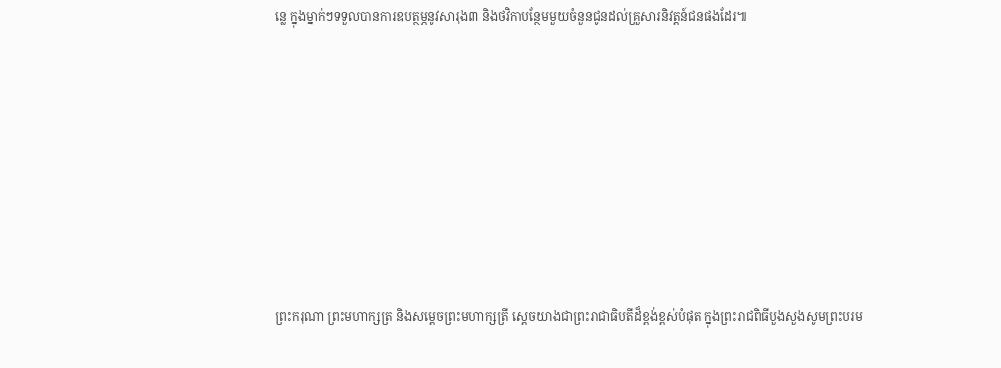ន្លេ ក្នុងម្នាក់ៗទទួលបានការឧបត្ថម្ភនូវសារុង៣ និងថវិកាបន្ថែមមួយចំនួនជូនដល់គ្រួសារនិវត្តន៍ជនផងដែរ៕









ព្រះករុណា ព្រះមហាក្សត្រ និងសម្តេចព្រះមហាក្សត្រី ស្តេចយាងជាព្រះរាជាធិបតីដ៏ខ្ពង់ខ្ពស់បំផុត ក្នុងព្រះរាជពិធីបួងសួងសូមព្រះបរម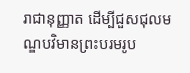រាជានុញ្ញាត ដើម្បីជួសជុលមណ្ឌបវិមានព្រះបរមរូប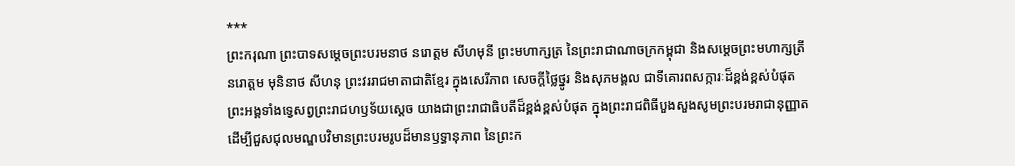***
ព្រះករុណា ព្រះបាទសម្ដេចព្រះបរមនាថ នរោត្តម សីហមុនី ព្រះមហាក្សត្រ នៃព្រះរាជាណាចក្រកម្ពុជា និងសម្តេចព្រះមហាក្សត្រី នរោត្តម មុនិនាថ សីហនុ ព្រះវររាជមាតាជាតិខ្មែរ ក្នុងសេរីភាព សេចក្តីថ្លៃថ្នូរ និងសុភមង្គល ជាទីគោរពសក្ការៈដ៏ខ្ពង់ខ្ពស់បំផុត ព្រះអង្គទាំងទ្វេសព្វព្រះរាជហឫទ័យស្តេច យាងជាព្រះរាជាធិបតីដ៏ខ្ពង់ខ្ពស់បំផុត ក្នុងព្រះរាជពិធីបួងសួងសូមព្រះបរមរាជានុញ្ញាត ដើម្បីជួសជុលមណ្ឌបវិមានព្រះបរមរូបដ៏មានឫទ្ធានុភាព នៃព្រះក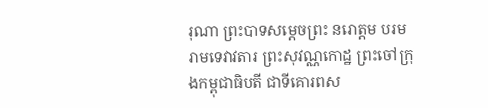រុណា ព្រះបាទសម្ដេចព្រះ នរោត្តម បរមរាមទេវាវតារ ព្រះសុវណ្ណកោដ្ឋ ព្រះចៅក្រុងកម្ពុជាធិបតី ជាទីគោរពស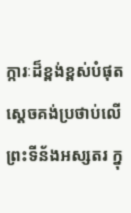ក្ការៈដ៏ខ្ពង់ខ្ពស់បំផុត ស្តេចគង់ប្រថាប់លើព្រះទីន័ងអស្សតរ ក្នុ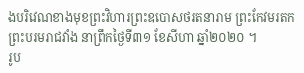ងបរិវេណខាងមុខព្រះវិហារព្រះឧបោសថរតនារាម ព្រះកែវមរតក ព្រះបរមរាជវាំង នាព្រឹកថ្ងៃទី៣១ ខែសីហា ឆ្នាំ២០២០ ។
រូប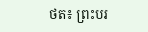ថត៖ ព្រះបរ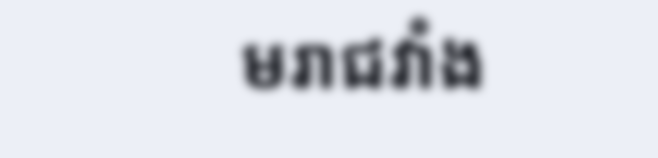មរាជវាំង